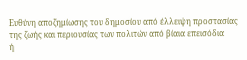Ευθύνη αποζημίωσης του δημοσίου από έλλειψη προστασίας
της ζωής και περιουσίας των πολιτών από βίαια επεισόδια
ή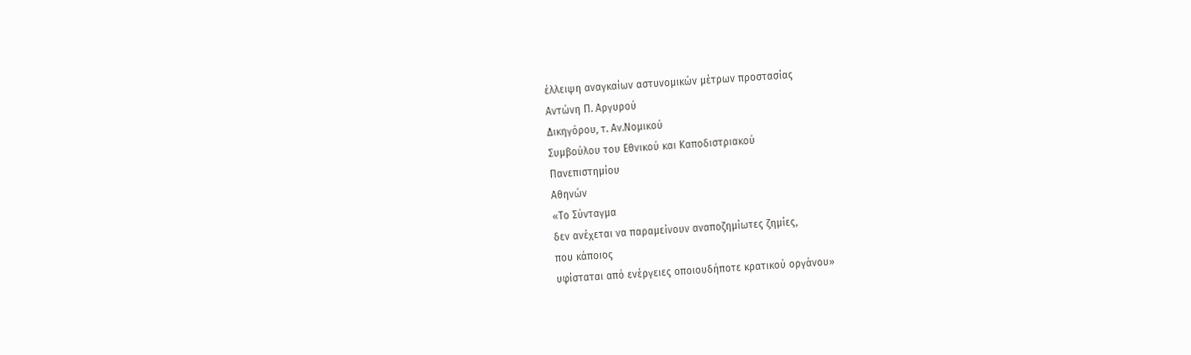έλλειψη αναγκαίων αστυνομικών μέτρων προστασίας
Αντώνη Π. Αργυρού
Δικηγόρου, τ. Αν.Νομικού
Συμβούλου του Εθνικού και Καποδιστριακού
Πανεπιστημίου
Αθηνών
«Το Σύνταγμα
δεν ανέχεται να παραμείνουν αναποζημίωτες ζημίες,
που κάποιος
υφίσταται από ενέργειες οποιουδήποτε κρατικού οργάνου»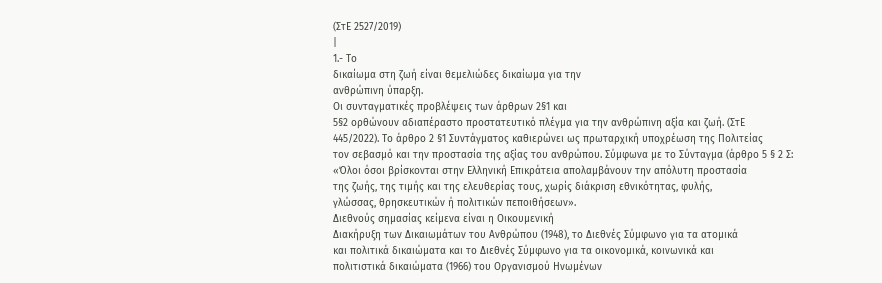(ΣτΕ 2527/2019)
|
1.- Το
δικαίωμα στη ζωή είναι θεμελιώδες δικαίωμα για την
ανθρώπινη ύπαρξη.
Οι συνταγματικές προβλέψεις των άρθρων 2§1 και
5§2 ορθώνουν αδιαπέραστο προστατευτικό πλέγμα για την ανθρώπινη αξία και ζωή. (ΣτΕ
445/2022). Το άρθρο 2 §1 Συντάγματος καθιερώνει ως πρωταρχική υποχρέωση της Πολιτείας
τον σεβασμό και την προστασία της αξίας του ανθρώπου. Σύμφωνα με το Σύνταγμα (άρθρο 5 § 2 Σ:
«Όλοι όσοι βρίσκονται στην Ελληνική Επικράτεια απολαμβάνουν την απόλυτη προστασία
της ζωής, της τιμής και της ελευθερίας τους, χωρίς διάκριση εθνικότητας, φυλής,
γλώσσας, θρησκευτικών ή πολιτικών πεποιθήσεων».
Διεθνούς σημασίας κείμενα είναι η Οικουμενική
Διακήρυξη των Δικαιωμάτων του Ανθρώπου (1948), το Διεθνές Σύμφωνο για τα ατομικά
και πολιτικά δικαιώματα και το Διεθνές Σύμφωνο για τα οικονομικά, κοινωνικά και
πολιτιστικά δικαιώματα (1966) του Οργανισμού Ηνωμένων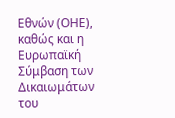Εθνών (ΟΗΕ), καθώς και η Ευρωπαϊκή
Σύμβαση των Δικαιωμάτων του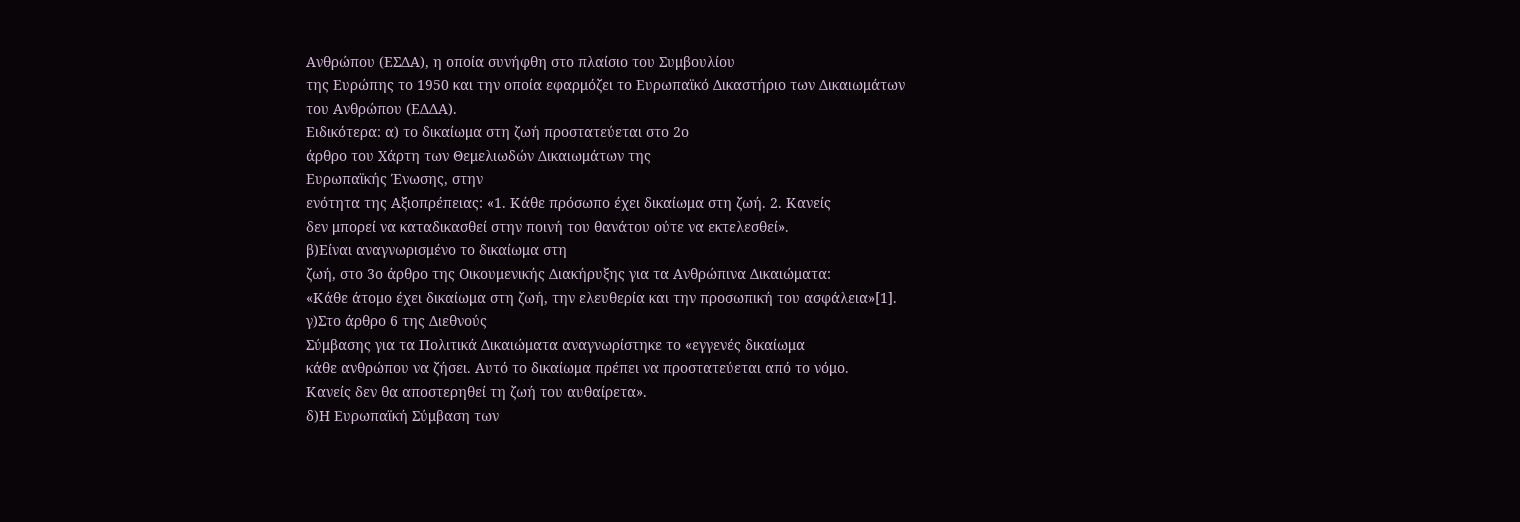Ανθρώπου (ΕΣΔΑ), η οποία συνήφθη στο πλαίσιο του Συμβουλίου
της Ευρώπης το 1950 και την οποία εφαρμόζει το Ευρωπαϊκό Δικαστήριο των Δικαιωμάτων
του Ανθρώπου (ΕΔΔΑ).
Ειδικότερα: α) το δικαίωμα στη ζωή προστατεύεται στο 2ο
άρθρο του Χάρτη των Θεμελιωδών Δικαιωμάτων της
Ευρωπαϊκής Ένωσης, στην
ενότητα της Αξιοπρέπειας: «1. Κάθε πρόσωπο έχει δικαίωμα στη ζωή. 2. Κανείς
δεν μπορεί να καταδικασθεί στην ποινή του θανάτου ούτε να εκτελεσθεί».
β)Είναι αναγνωρισμένο το δικαίωμα στη
ζωή, στο 3ο άρθρο της Οικουμενικής Διακήρυξης για τα Ανθρώπινα Δικαιώματα:
«Κάθε άτομο έχει δικαίωμα στη ζωή, την ελευθερία και την προσωπική του ασφάλεια»[1].
γ)Στο άρθρο 6 της Διεθνούς
Σύμβασης για τα Πολιτικά Δικαιώματα αναγνωρίστηκε το «εγγενές δικαίωμα
κάθε ανθρώπου να ζήσει. Αυτό το δικαίωμα πρέπει να προστατεύεται από το νόμο.
Κανείς δεν θα αποστερηθεί τη ζωή του αυθαίρετα».
δ)Η Ευρωπαϊκή Σύμβαση των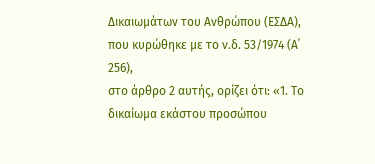Δικαιωμάτων του Ανθρώπου (ΕΣΔΑ), που κυρώθηκε με το ν.δ. 53/1974 (Α΄ 256),
στο άρθρο 2 αυτής, ορίζει ότι: «1. Το δικαίωμα εκάστου προσώπου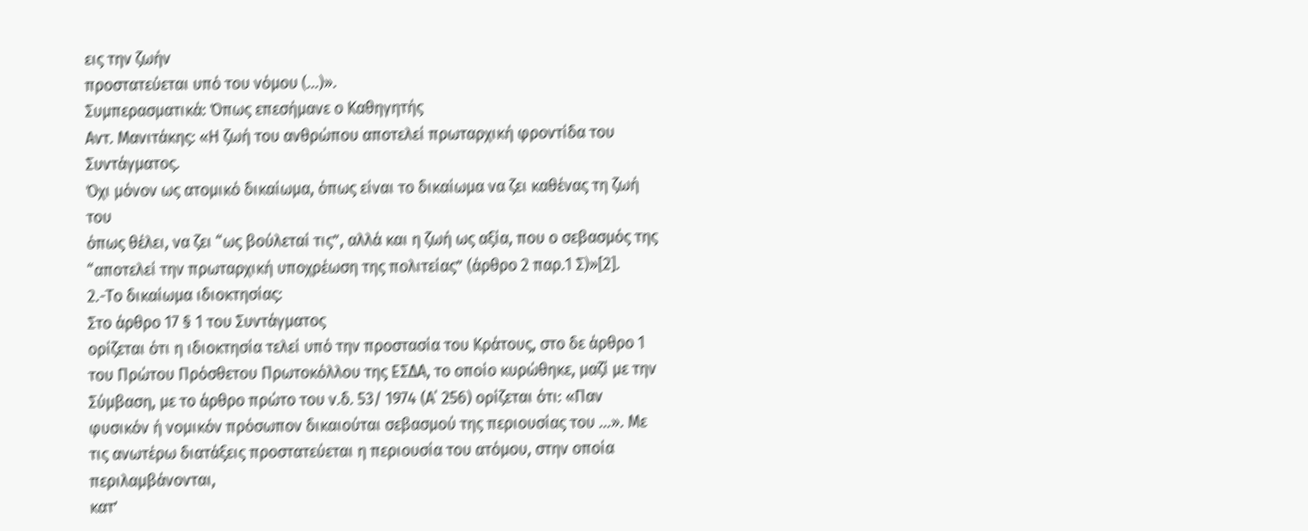εις την ζωήν
προστατεύεται υπό του νόμου (…)».
Συμπερασματικά: Όπως επεσήμανε ο Καθηγητής
Αντ. Μανιτάκης: «Η ζωή του ανθρώπου αποτελεί πρωταρχική φροντίδα του Συντάγματος.
Όχι μόνον ως ατομικό δικαίωμα, όπως είναι το δικαίωμα να ζει καθένας τη ζωή του
όπως θέλει, να ζει “ως βούλεταί τις”, αλλά και η ζωή ως αξία, που ο σεβασμός της
“αποτελεί την πρωταρχική υποχρέωση της πολιτείας” (άρθρο 2 παρ.1 Σ)»[2].
2.-Το δικαίωμα ιδιοκτησίας:
Στο άρθρο 17 § 1 του Συντάγματος
ορίζεται ότι η ιδιοκτησία τελεί υπό την προστασία του Κράτους, στο δε άρθρο 1
του Πρώτου Πρόσθετου Πρωτοκόλλου της ΕΣΔΑ, το οποίο κυρώθηκε, μαζί με την
Σύμβαση, με το άρθρο πρώτο του ν.δ. 53/ 1974 (Α΄ 256) ορίζεται ότι: «Παν
φυσικόν ή νομικόν πρόσωπον δικαιούται σεβασμού της περιουσίας του ...». Με
τις ανωτέρω διατάξεις προστατεύεται η περιουσία του ατόμου, στην οποία περιλαμβάνονται,
κατ’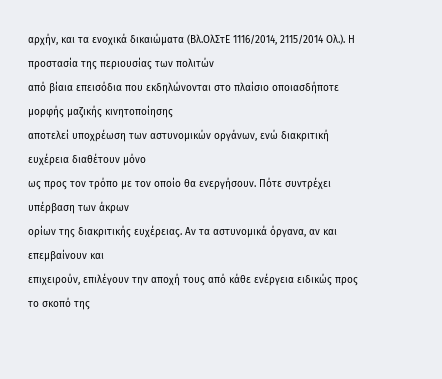αρχήν, και τα ενοχικά δικαιώματα (Βλ.ΟλΣτΕ 1116/2014, 2115/2014 Ολ.). Η προστασία της περιουσίας των πολιτών
από βίαια επεισόδια που εκδηλώνονται στο πλαίσιο οποιασδήποτε μορφής μαζικής κινητοποίησης
αποτελεί υποχρέωση των αστυνομικών οργάνων, ενώ διακριτική ευχέρεια διαθέτουν μόνο
ως προς τον τρόπο με τον οποίο θα ενεργήσουν. Πότε συντρέχει υπέρβαση των άκρων
ορίων της διακριτικής ευχέρειας. Αν τα αστυνομικά όργανα, αν και επεμβαίνουν και
επιχειρούν, επιλέγουν την αποχή τους από κάθε ενέργεια ειδικώς προς το σκοπό της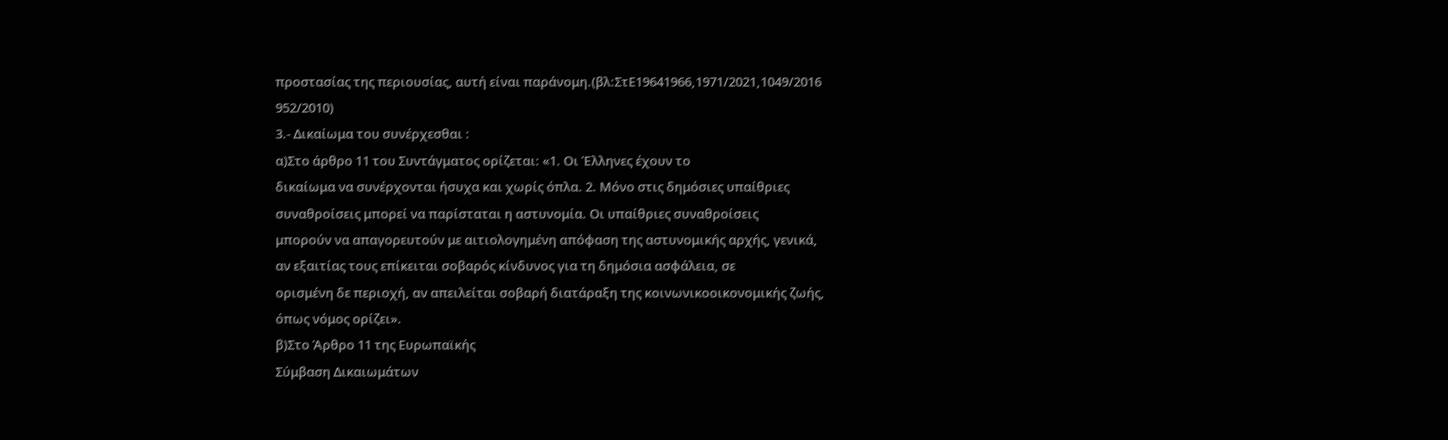προστασίας της περιουσίας, αυτή είναι παράνομη.(βλ:ΣτΕ19641966,1971/2021,1049/2016
952/2010)
3.- Δικαίωμα του συνέρχεσθαι :
α)Στο άρθρο 11 του Συντάγματος ορίζεται: «1. Οι Έλληνες έχουν το
δικαίωμα να συνέρχονται ήσυχα και χωρίς όπλα. 2. Μόνο στις δημόσιες υπαίθριες
συναθροίσεις μπορεί να παρίσταται η αστυνομία. Οι υπαίθριες συναθροίσεις
μπορούν να απαγορευτούν με αιτιολογημένη απόφαση της αστυνομικής αρχής, γενικά,
αν εξαιτίας τους επίκειται σοβαρός κίνδυνος για τη δημόσια ασφάλεια, σε
ορισμένη δε περιοχή, αν απειλείται σοβαρή διατάραξη της κοινωνικοοικονομικής ζωής,
όπως νόμος ορίζει».
β)Στο Άρθρο 11 της Ευρωπαϊκής
Σύμβαση Δικαιωμάτων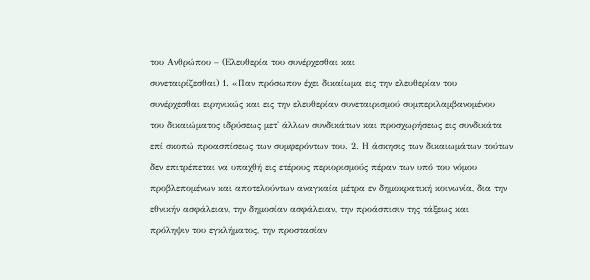του Ανθρώπου – (Ελευθερία του συνέρχεσθαι και
συνεταιρίζεσθαι) 1. «Παν πρόσωπον έχει δικαίωμα εις την ελευθερίαν του
συνέρχεσθαι ειρηνικώς και εις την ελευθερίαν συνεταιρισμού συμπεριλαμβανομένου
του δικαιώματος ιδρύσεως μετ' άλλων συνδικάτων και προσχωρήσεως εις συνδικάτα
επί σκοπώ προασπίσεως των συμφερόντων του. 2. Η άσκησις των δικαιωμάτων τούτων
δεν επιτρέπεται να υπαχθή εις ετέρους περιορισμούς πέραν των υπό του νόμου
προβλεπομένων και αποτελούντων αναγκαία μέτρα εν δημοκρατική κοινωνία, δια την
εθνικήν ασφάλειαν, την δημοσίαν ασφάλειαν, την προάσπισιν της τάξεως και
πρόληψιν του εγκλήματος, την προστασίαν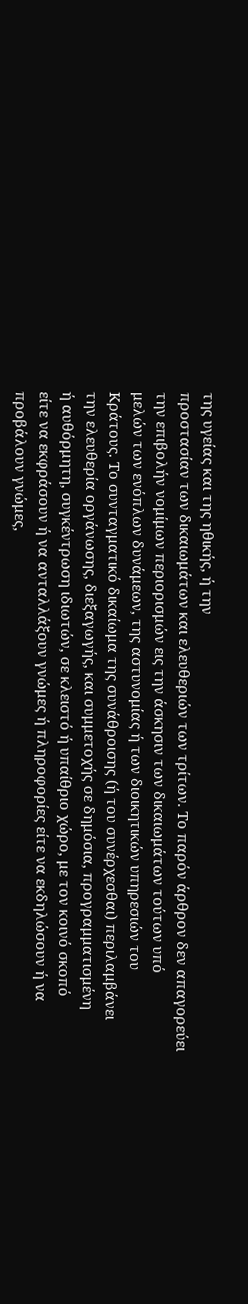της υγείας και της ηθικής, ή την
προστασίαν των δικαιωμάτων και ελευθεριών των τρίτων. Το παρόν άρθρον δεν απαγορεύει
την επιβολήν νομίμων περιορισμών εις την άσκησιν των δικαιωμάτων τούτων υπό
μελών των ενόπλων δυνάμεων, της αστυνομίας ή των διοικητικών υπηρεσιών του
Κράτους. Το συνταγματικό δικαίωμα της συνάθροισης (ή του συνέρχεσθαι) περιλαμβάνει
την ελευθερία οργάνωσης, διεξαγωγής, και συμμετοχής σε δημόσια, προγραμματισμένη
ή αυθόρμητη, συγκέντρωση ιδιωτών, σε κλειστό ή υπαίθριο χώρο, με τον κοινό σκοπό
είτε να εκφράσουν ή να ανταλλάξουν γνώμες ή πληροφορίες είτε να εκδηλώσουν ή να
προβάλουν γνώμες,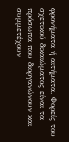φρονήματα ή αιτήματα. Φορείς του σχετικού δικαιώματος είναι τα
πρόσωπα που διοργανώνουν και συμμετέχουν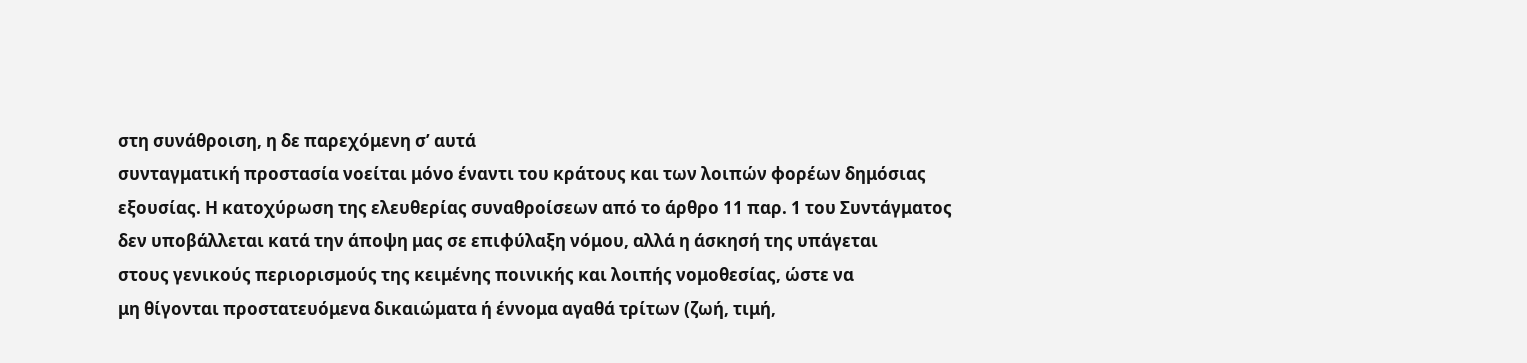στη συνάθροιση, η δε παρεχόμενη σ’ αυτά
συνταγματική προστασία νοείται μόνο έναντι του κράτους και των λοιπών φορέων δημόσιας
εξουσίας. Η κατοχύρωση της ελευθερίας συναθροίσεων από το άρθρο 11 παρ. 1 του Συντάγματος
δεν υποβάλλεται κατά την άποψη μας σε επιφύλαξη νόμου, αλλά η άσκησή της υπάγεται
στους γενικούς περιορισμούς της κειμένης ποινικής και λοιπής νομοθεσίας, ώστε να
μη θίγονται προστατευόμενα δικαιώματα ή έννομα αγαθά τρίτων (ζωή, τιμή,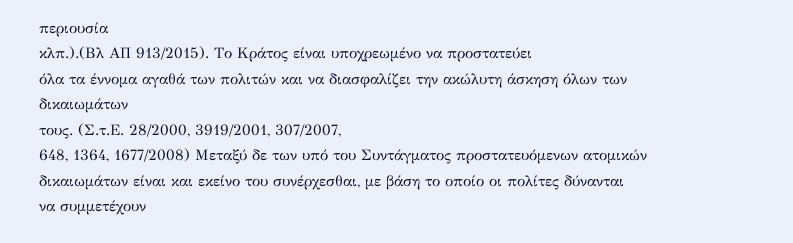περιουσία
κλπ.).(Βλ ΑΠ 913/2015). Το Κράτος είναι υποχρεωμένο να προστατεύει
όλα τα έννομα αγαθά των πολιτών και να διασφαλίζει την ακώλυτη άσκηση όλων των δικαιωμάτων
τους. (Σ.τ.Ε. 28/2000, 3919/2001, 307/2007,
648, 1364, 1677/2008) Μεταξύ δε των υπό του Συντάγματος προστατευόμενων ατομικών
δικαιωμάτων είναι και εκείνο του συνέρχεσθαι, με βάση το οποίο οι πολίτες δύνανται
να συμμετέχουν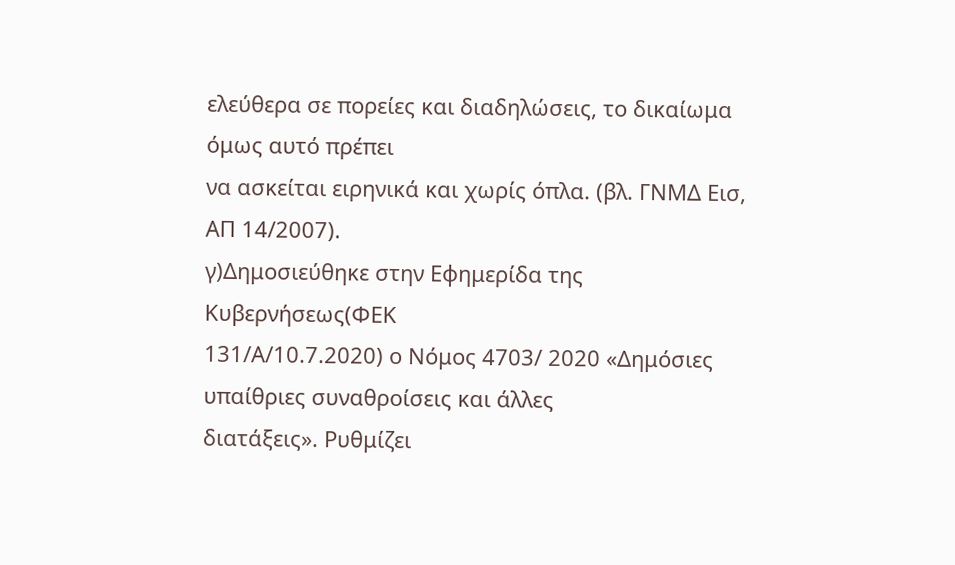ελεύθερα σε πορείες και διαδηλώσεις, το δικαίωμα όμως αυτό πρέπει
να ασκείται ειρηνικά και χωρίς όπλα. (βλ. ΓΝΜΔ Εισ, ΑΠ 14/2007).
γ)Δημοσιεύθηκε στην Εφημερίδα της Κυβερνήσεως(ΦΕΚ
131/Α/10.7.2020) ο Νόμος 4703/ 2020 «Δημόσιες υπαίθριες συναθροίσεις και άλλες
διατάξεις». Ρυθμίζει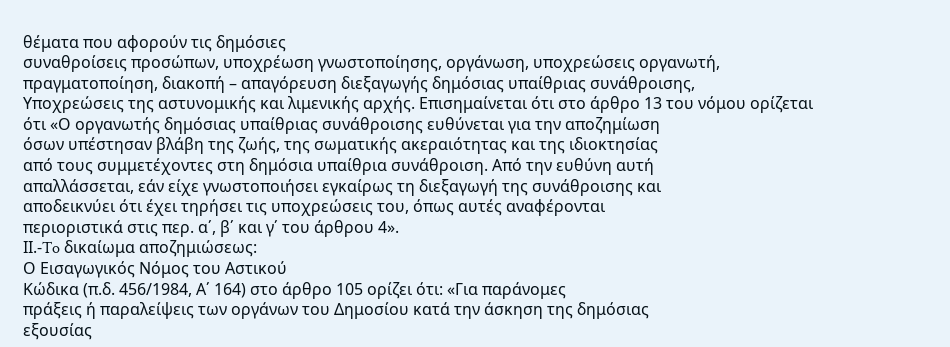θέματα που αφορούν τις δημόσιες
συναθροίσεις προσώπων, υποχρέωση γνωστοποίησης, οργάνωση, υποχρεώσεις οργανωτή,
πραγματοποίηση, διακοπή – απαγόρευση διεξαγωγής δημόσιας υπαίθριας συνάθροισης,
Υποχρεώσεις της αστυνομικής και λιμενικής αρχής. Επισημαίνεται ότι στο άρθρο 13 του νόμου ορίζεται
ότι «Ο οργανωτής δημόσιας υπαίθριας συνάθροισης ευθύνεται για την αποζημίωση
όσων υπέστησαν βλάβη της ζωής, της σωματικής ακεραιότητας και της ιδιοκτησίας
από τους συμμετέχοντες στη δημόσια υπαίθρια συνάθροιση. Από την ευθύνη αυτή
απαλλάσσεται, εάν είχε γνωστοποιήσει εγκαίρως τη διεξαγωγή της συνάθροισης και
αποδεικνύει ότι έχει τηρήσει τις υποχρεώσεις του, όπως αυτές αναφέρονται
περιοριστικά στις περ. α΄, β΄ και γ΄ του άρθρου 4».
IΙ.-To δικαίωμα αποζημιώσεως:
Ο Εισαγωγικός Νόμος του Αστικού
Κώδικα (π.δ. 456/1984, Α΄ 164) στο άρθρο 105 ορίζει ότι: «Για παράνομες
πράξεις ή παραλείψεις των οργάνων του Δημοσίου κατά την άσκηση της δημόσιας
εξουσίας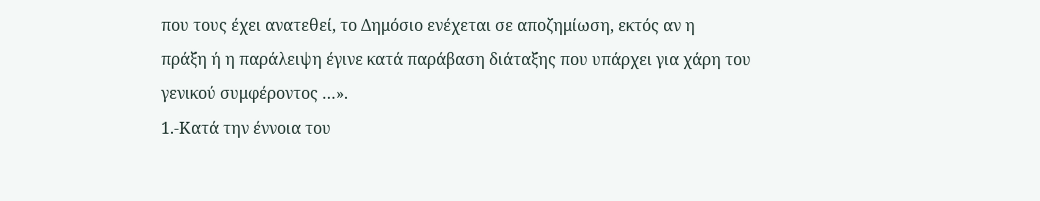που τους έχει ανατεθεί, το Δημόσιο ενέχεται σε αποζημίωση, εκτός αν η
πράξη ή η παράλειψη έγινε κατά παράβαση διάταξης που υπάρχει για χάρη του
γενικού συμφέροντος …».
1.-Κατά την έννοια του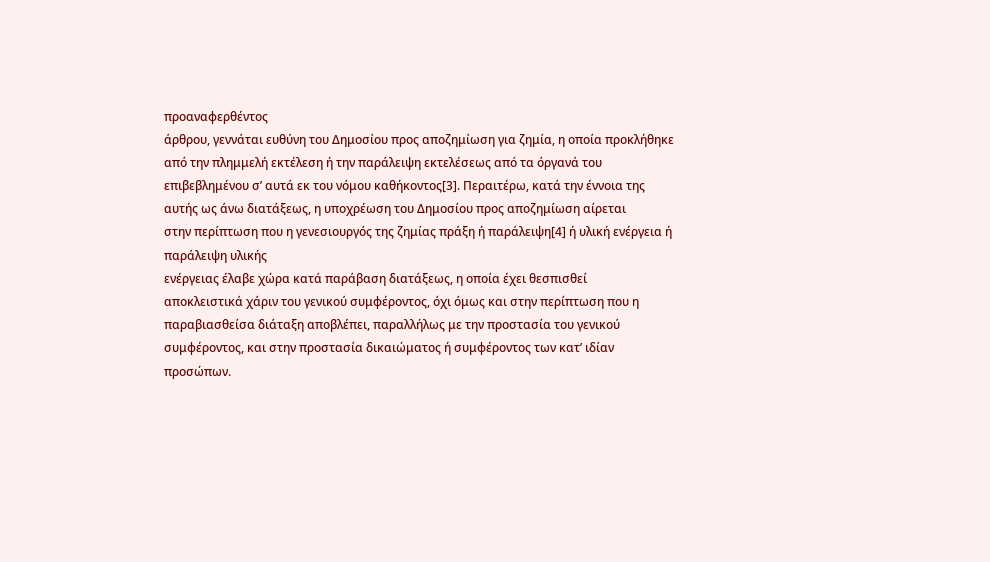προαναφερθέντος
άρθρου, γεννάται ευθύνη του Δημοσίου προς αποζημίωση για ζημία, η οποία προκλήθηκε
από την πλημμελή εκτέλεση ή την παράλειψη εκτελέσεως από τα όργανά του
επιβεβλημένου σ’ αυτά εκ του νόμου καθήκοντος[3]. Περαιτέρω, κατά την έννοια της
αυτής ως άνω διατάξεως, η υποχρέωση του Δημοσίου προς αποζημίωση αίρεται
στην περίπτωση που η γενεσιουργός της ζημίας πράξη ή παράλειψη[4] ή υλική ενέργεια ή παράλειψη υλικής
ενέργειας έλαβε χώρα κατά παράβαση διατάξεως, η οποία έχει θεσπισθεί
αποκλειστικά χάριν του γενικού συμφέροντος, όχι όμως και στην περίπτωση που η
παραβιασθείσα διάταξη αποβλέπει, παραλλήλως με την προστασία του γενικού
συμφέροντος, και στην προστασία δικαιώματος ή συμφέροντος των κατ’ ιδίαν
προσώπων.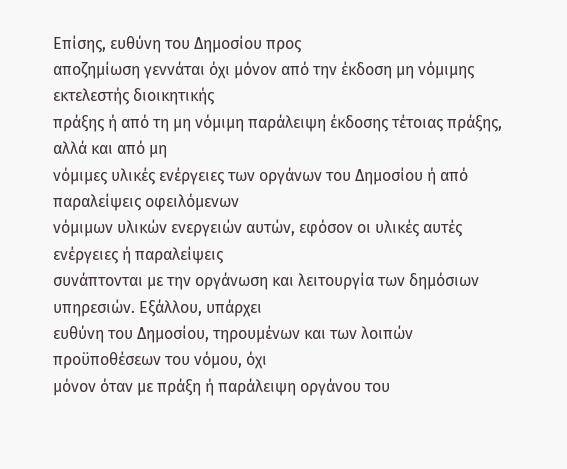Επίσης, ευθύνη του Δημοσίου προς
αποζημίωση γεννάται όχι μόνον από την έκδοση μη νόμιμης εκτελεστής διοικητικής
πράξης ή από τη μη νόμιμη παράλειψη έκδοσης τέτοιας πράξης, αλλά και από μη
νόμιμες υλικές ενέργειες των οργάνων του Δημοσίου ή από παραλείψεις οφειλόμενων
νόμιμων υλικών ενεργειών αυτών, εφόσον οι υλικές αυτές ενέργειες ή παραλείψεις
συνάπτονται με την οργάνωση και λειτουργία των δημόσιων υπηρεσιών. Εξάλλου, υπάρχει
ευθύνη του Δημοσίου, τηρουμένων και των λοιπών προϋποθέσεων του νόμου, όχι
μόνον όταν με πράξη ή παράλειψη οργάνου του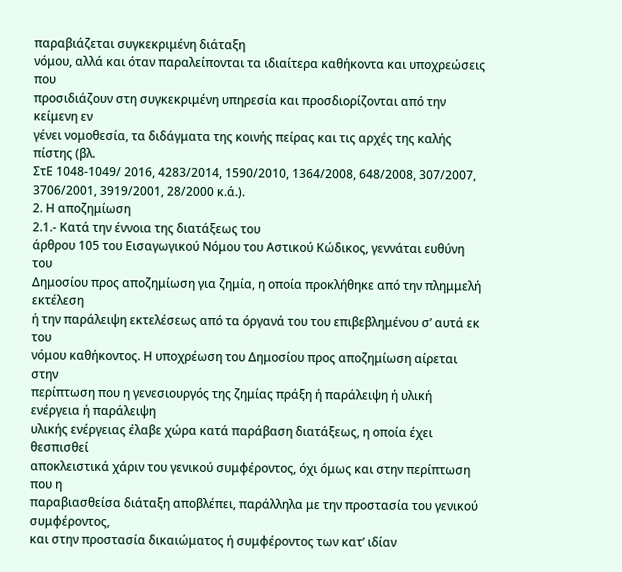παραβιάζεται συγκεκριμένη διάταξη
νόμου, αλλά και όταν παραλείπονται τα ιδιαίτερα καθήκοντα και υποχρεώσεις που
προσιδιάζουν στη συγκεκριμένη υπηρεσία και προσδιορίζονται από την κείμενη εν
γένει νομοθεσία, τα διδάγματα της κοινής πείρας και τις αρχές της καλής πίστης (βλ.
ΣτΕ 1048-1049/ 2016, 4283/2014, 1590/2010, 1364/2008, 648/2008, 307/2007,
3706/2001, 3919/2001, 28/2000 κ.ά.).
2. Η αποζημίωση
2.1.- Κατά την έννοια της διατάξεως του
άρθρου 105 του Εισαγωγικού Νόμου του Αστικού Κώδικος, γεννάται ευθύνη του
Δημοσίου προς αποζημίωση για ζημία, η οποία προκλήθηκε από την πλημμελή εκτέλεση
ή την παράλειψη εκτελέσεως από τα όργανά του του επιβεβλημένου σ’ αυτά εκ του
νόμου καθήκοντος. Η υποχρέωση του Δημοσίου προς αποζημίωση αίρεται στην
περίπτωση που η γενεσιουργός της ζημίας πράξη ή παράλειψη ή υλική ενέργεια ή παράλειψη
υλικής ενέργειας έλαβε χώρα κατά παράβαση διατάξεως, η οποία έχει θεσπισθεί
αποκλειστικά χάριν του γενικού συμφέροντος, όχι όμως και στην περίπτωση που η
παραβιασθείσα διάταξη αποβλέπει, παράλληλα με την προστασία του γενικού συμφέροντος,
και στην προστασία δικαιώματος ή συμφέροντος των κατ’ ιδίαν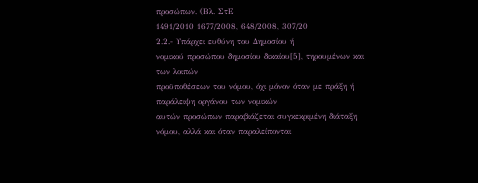προσώπων. (Βλ. ΣτΕ
1491/2010 1677/2008, 648/2008, 307/20
2.2.- Υπάρχει ευθύνη του Δημοσίου ή
νομικού προσώπου δημοσίου δικαίου[5], τηρουμένων και των λοιπών
προϋποθέσεων του νόμου, όχι μόνον όταν με πράξη ή παράλειψη οργάνου των νομικών
αυτών προσώπων παραβιάζεται συγκεκριμένη διάταξη νόμου, αλλά και όταν παραλείπονται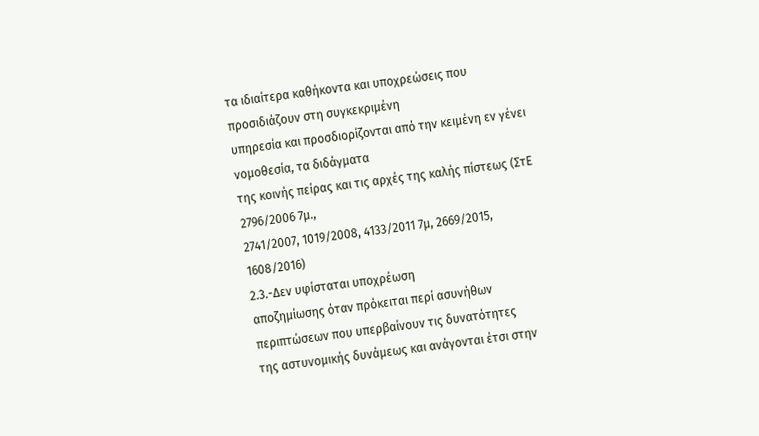τα ιδιαίτερα καθήκοντα και υποχρεώσεις που προσιδιάζουν στη συγκεκριμένη
υπηρεσία και προσδιορίζονται από την κειμένη εν γένει νομοθεσία, τα διδάγματα
της κοινής πείρας και τις αρχές της καλής πίστεως (ΣτΕ 2796/2006 7μ.,
2741/2007, 1019/2008, 4133/2011 7μ, 2669/2015, 1608/2016)
2.3.-Δεν υφίσταται υποχρέωση
αποζημίωσης όταν πρόκειται περί ασυνήθων περιπτώσεων που υπερβαίνουν τις δυνατότητες
της αστυνομικής δυνάμεως και ανάγονται έτσι στην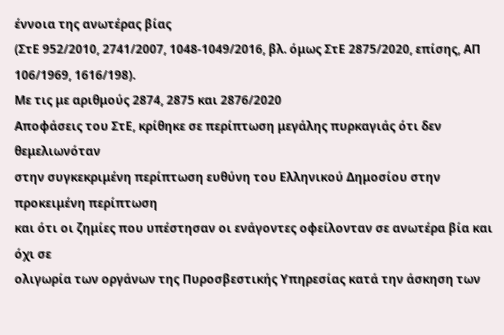έννοια της ανωτέρας βίας
(ΣτΕ 952/2010, 2741/2007, 1048-1049/2016, βλ. όμως ΣτΕ 2875/2020, επίσης, ΑΠ
106/1969, 1616/198).
Με τις με αριθμούς 2874, 2875 και 2876/2020
Αποφάσεις του ΣτΕ, κρίθηκε σε περίπτωση μεγάλης πυρκαγιάς ότι δεν θεμελιωνόταν
στην συγκεκριμένη περίπτωση ευθύνη του Ελληνικού Δημοσίου στην προκειμένη περίπτωση
και ότι οι ζημίες που υπέστησαν οι ενάγοντες οφείλονταν σε ανωτέρα βία και όχι σε
ολιγωρία των οργάνων της Πυροσβεστικής Υπηρεσίας κατά την άσκηση των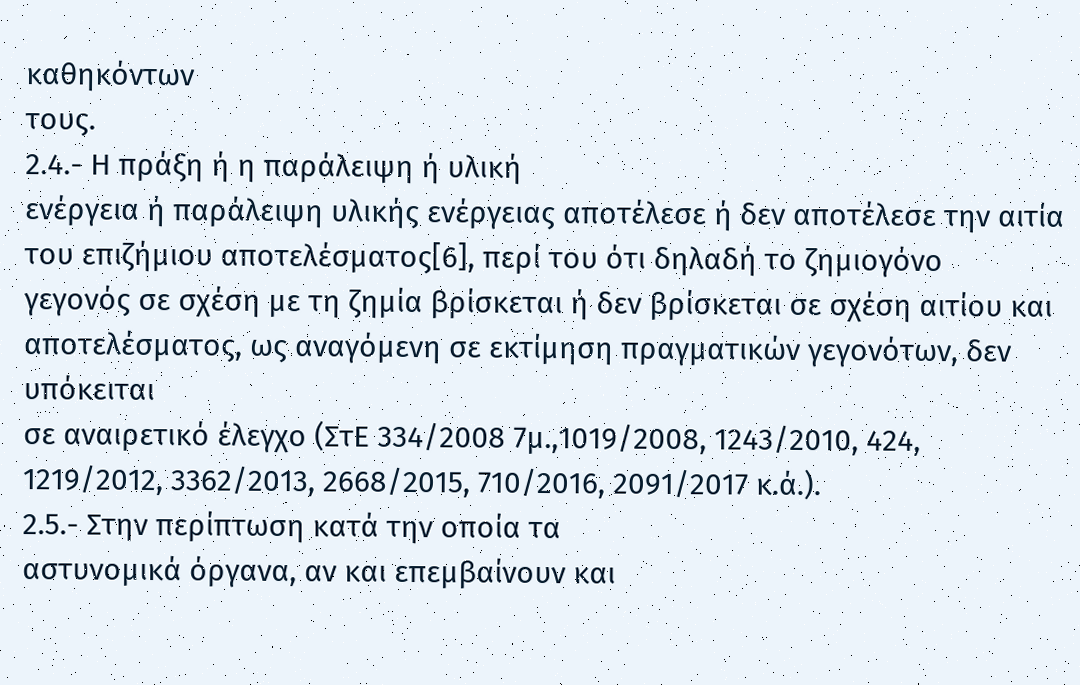καθηκόντων
τους.
2.4.- Η πράξη ή η παράλειψη ή υλική
ενέργεια ή παράλειψη υλικής ενέργειας αποτέλεσε ή δεν αποτέλεσε την αιτία
του επιζήμιου αποτελέσματος[6], περί του ότι δηλαδή το ζημιογόνο
γεγονός σε σχέση με τη ζημία βρίσκεται ή δεν βρίσκεται σε σχέση αιτίου και
αποτελέσματος, ως αναγόμενη σε εκτίμηση πραγματικών γεγονότων, δεν υπόκειται
σε αναιρετικό έλεγχο (ΣτΕ 334/2008 7μ.,1019/2008, 1243/2010, 424,
1219/2012, 3362/2013, 2668/2015, 710/2016, 2091/2017 κ.ά.).
2.5.- Στην περίπτωση κατά την οποία τα
αστυνομικά όργανα, αν και επεμβαίνουν και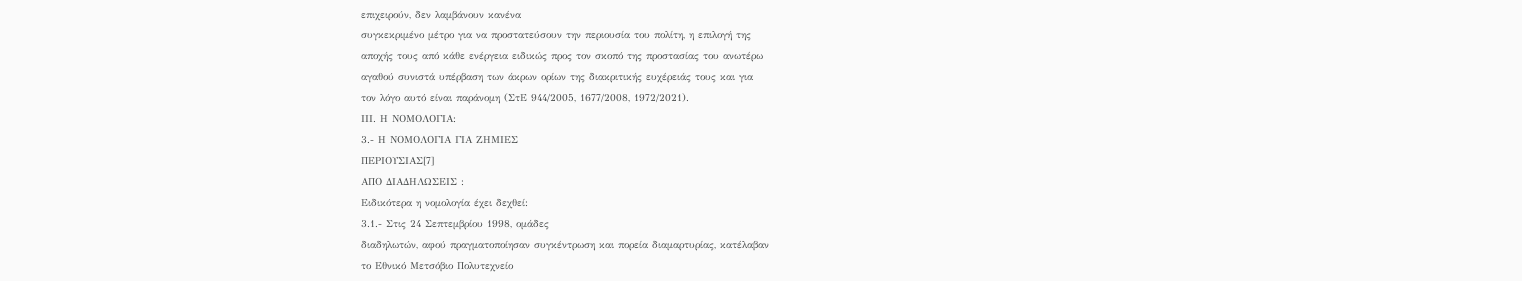επιχειρούν, δεν λαμβάνουν κανένα
συγκεκριμένο μέτρο για να προστατεύσουν την περιουσία του πολίτη, η επιλογή της
αποχής τους από κάθε ενέργεια ειδικώς προς τον σκοπό της προστασίας του ανωτέρω
αγαθού συνιστά υπέρβαση των άκρων ορίων της διακριτικής ευχέρειάς τους και για
τον λόγο αυτό είναι παράνομη (ΣτΕ 944/2005, 1677/2008, 1972/2021).
ΙΙΙ. Η ΝΟΜΟΛΟΓΙΑ:
3.- Η ΝΟΜΟΛΟΓΙΑ ΓΙΑ ΖΗΜΙΕΣ
ΠΕΡΙΟΥΣΙΑΣ[7]
ΑΠΟ ΔΙΑΔΗΛΩΣΕΙΣ :
Ειδικότερα η νομολογία έχει δεχθεί:
3.1.- Στις 24 Σεπτεμβρίου 1998, ομάδες
διαδηλωτών, αφού πραγματοποίησαν συγκέντρωση και πορεία διαμαρτυρίας, κατέλαβαν
το Εθνικό Μετσόβιο Πολυτεχνείο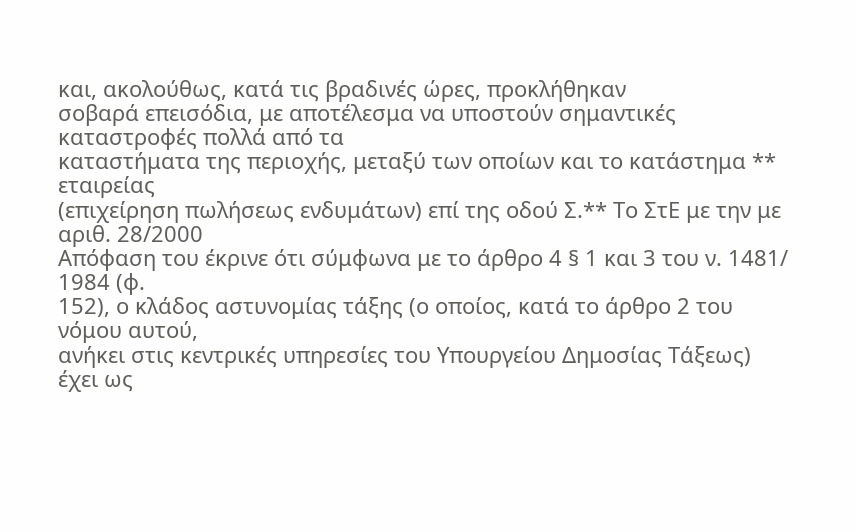και, ακολούθως, κατά τις βραδινές ώρες, προκλήθηκαν
σοβαρά επεισόδια, με αποτέλεσμα να υποστούν σημαντικές καταστροφές πολλά από τα
καταστήματα της περιοχής, μεταξύ των οποίων και το κατάστημα ** εταιρείας
(επιχείρηση πωλήσεως ενδυμάτων) επί της οδού Σ.** Το ΣτΕ με την με αριθ. 28/2000
Απόφαση του έκρινε ότι σύμφωνα με το άρθρο 4 § 1 και 3 του ν. 1481/ 1984 (φ.
152), ο κλάδος αστυνομίας τάξης (ο οποίος, κατά το άρθρο 2 του νόμου αυτού,
ανήκει στις κεντρικές υπηρεσίες του Υπουργείου Δημοσίας Τάξεως) έχει ως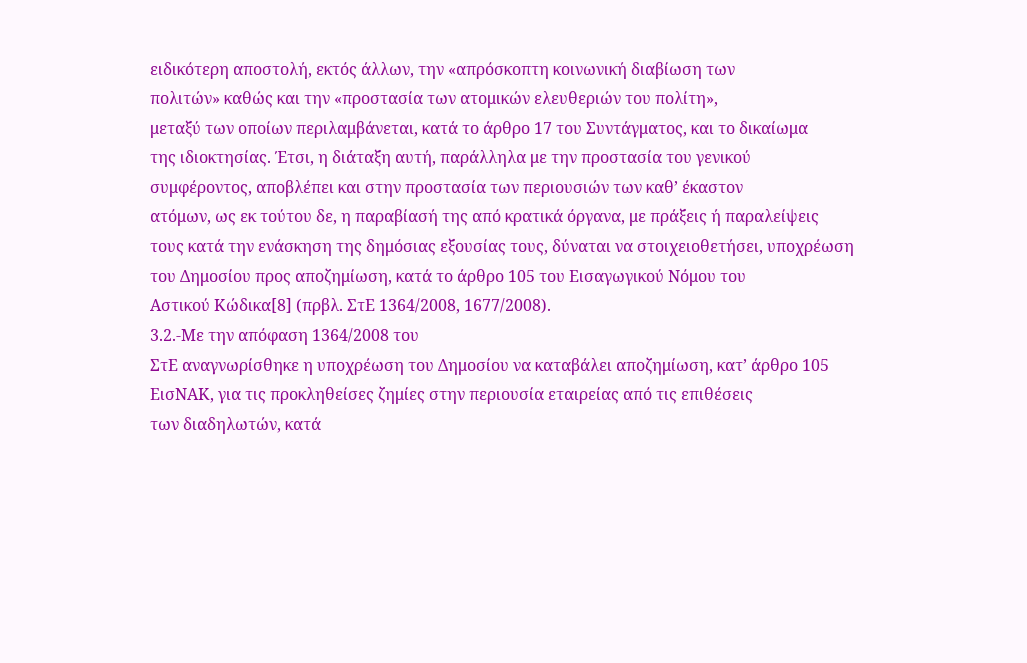ειδικότερη αποστολή, εκτός άλλων, την «απρόσκοπτη κοινωνική διαβίωση των
πολιτών» καθώς και την «προστασία των ατομικών ελευθεριών του πολίτη»,
μεταξύ των οποίων περιλαμβάνεται, κατά το άρθρο 17 του Συντάγματος, και το δικαίωμα
της ιδιοκτησίας. Έτσι, η διάταξη αυτή, παράλληλα με την προστασία του γενικού
συμφέροντος, αποβλέπει και στην προστασία των περιουσιών των καθ’ έκαστον
ατόμων, ως εκ τούτου δε, η παραβίασή της από κρατικά όργανα, με πράξεις ή παραλείψεις
τους κατά την ενάσκηση της δημόσιας εξουσίας τους, δύναται να στοιχειοθετήσει, υποχρέωση
του Δημοσίου προς αποζημίωση, κατά το άρθρο 105 του Εισαγωγικού Νόμου του
Αστικού Κώδικα[8] (πρβλ. ΣτΕ 1364/2008, 1677/2008).
3.2.-Με την απόφαση 1364/2008 του
ΣτΕ αναγνωρίσθηκε η υποχρέωση του Δημοσίου να καταβάλει αποζημίωση, κατ’ άρθρο 105
ΕισΝΑΚ, για τις προκληθείσες ζημίες στην περιουσία εταιρείας από τις επιθέσεις
των διαδηλωτών, κατά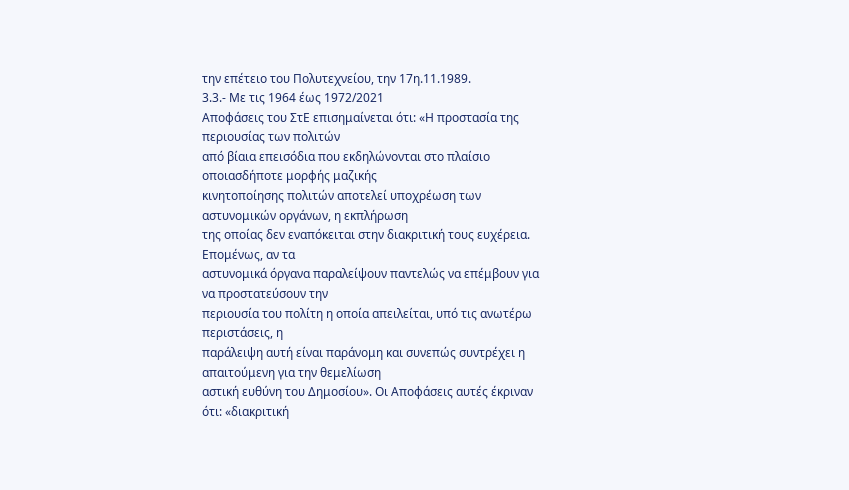την επέτειο του Πολυτεχνείου, την 17η.11.1989.
3.3.- Με τις 1964 έως 1972/2021
Αποφάσεις του ΣτΕ επισημαίνεται ότι: «Η προστασία της περιουσίας των πολιτών
από βίαια επεισόδια που εκδηλώνονται στο πλαίσιο οποιασδήποτε μορφής μαζικής
κινητοποίησης πολιτών αποτελεί υποχρέωση των αστυνομικών οργάνων, η εκπλήρωση
της οποίας δεν εναπόκειται στην διακριτική τους ευχέρεια. Επομένως, αν τα
αστυνομικά όργανα παραλείψουν παντελώς να επέμβουν για να προστατεύσουν την
περιουσία του πολίτη η οποία απειλείται, υπό τις ανωτέρω περιστάσεις, η
παράλειψη αυτή είναι παράνομη και συνεπώς συντρέχει η απαιτούμενη για την θεμελίωση
αστική ευθύνη του Δημοσίου». Οι Αποφάσεις αυτές έκριναν ότι: «διακριτική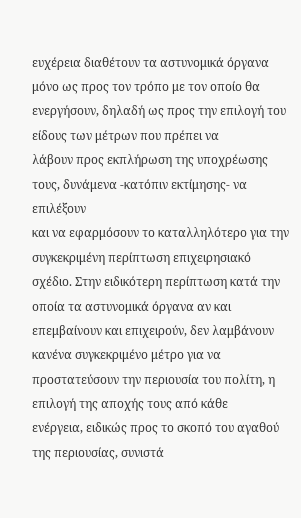ευχέρεια διαθέτουν τα αστυνομικά όργανα μόνο ως προς τον τρόπο με τον οποίο θα
ενεργήσουν, δηλαδή ως προς την επιλογή του είδους των μέτρων που πρέπει να
λάβουν προς εκπλήρωση της υποχρέωσης τους, δυνάμενα -κατόπιν εκτίμησης- να επιλέξουν
και να εφαρμόσουν το καταλληλότερο για την συγκεκριμένη περίπτωση επιχειρησιακό
σχέδιο. Στην ειδικότερη περίπτωση κατά την οποία τα αστυνομικά όργανα αν και
επεμβαίνουν και επιχειρούν, δεν λαμβάνουν κανένα συγκεκριμένο μέτρο για να
προστατεύσουν την περιουσία του πολίτη, η επιλογή της αποχής τους από κάθε
ενέργεια, ειδικώς προς το σκοπό του αγαθού της περιουσίας, συνιστά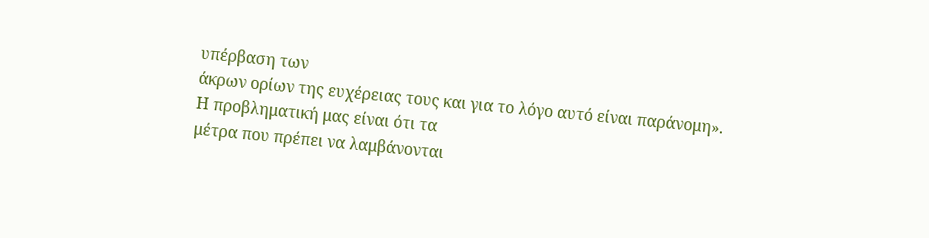υπέρβαση των
άκρων ορίων της ευχέρειας τους και για το λόγο αυτό είναι παράνομη».
Η προβληματική μας είναι ότι τα
μέτρα που πρέπει να λαμβάνονται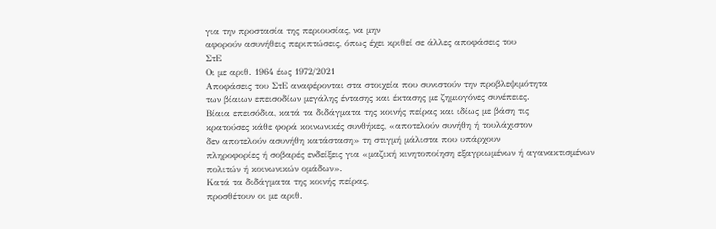για την προστασία της περιουσίας, να μην
αφορούν ασυνήθεις περιπτώσεις, όπως έχει κριθεί σε άλλες αποφάσεις του
ΣτΕ
Οι με αριθ. 1964 έως 1972/2021
Αποφάσεις του ΣτΕ αναφέρονται στα στοιχεία που συνιστούν την προβλεψιμότητα
των βίαιων επεισοδίων μεγάλης έντασης και έκτασης με ζημιογόνες συνέπειες.
Βίαια επεισόδια, κατά τα διδάγματα της κοινής πείρας και ιδίως με βάση τις
κρατούσες κάθε φορά κοινωνικές συνθήκες, «αποτελούν συνήθη ή τουλάχιστον
δεν αποτελούν ασυνήθη κατάσταση» τη στιγμή μάλιστα που υπάρχουν
πληροφορίες ή σοβαρές ενδείξεις για «μαζική κινητοποίηση εξαγριωμένων ή αγανακτισμένων
πολιτών ή κοινωνικών ομάδων».
Κατά τα διδάγματα της κοινής πείρας,
προσθέτουν οι με αριθ.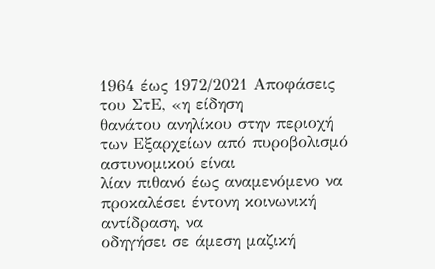1964 έως 1972/2021 Αποφάσεις του ΣτΕ, «η είδηση
θανάτου ανηλίκου στην περιοχή των Εξαρχείων από πυροβολισμό αστυνομικού είναι
λίαν πιθανό έως αναμενόμενο να προκαλέσει έντονη κοινωνική αντίδραση, να
οδηγήσει σε άμεση μαζική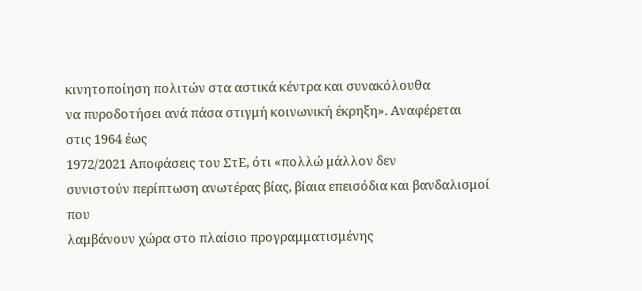κινητοποίηση πολιτών στα αστικά κέντρα και συνακόλουθα
να πυροδοτήσει ανά πάσα στιγμή κοινωνική έκρηξη». Αναφέρεται στις 1964 έως
1972/2021 Αποφάσεις του ΣτΕ, ότι «πολλώ μάλλον δεν
συνιστούν περίπτωση ανωτέρας βίας, βίαια επεισόδια και βανδαλισμοί που
λαμβάνουν χώρα στο πλαίσιο προγραμματισμένης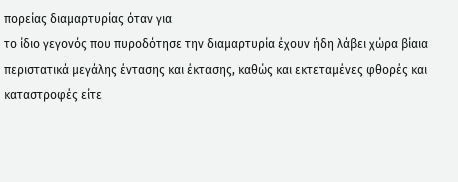πορείας διαμαρτυρίας όταν για
το ίδιο γεγονός που πυροδότησε την διαμαρτυρία έχουν ήδη λάβει χώρα βίαια
περιστατικά μεγάλης έντασης και έκτασης, καθώς και εκτεταμένες φθορές και
καταστροφές είτε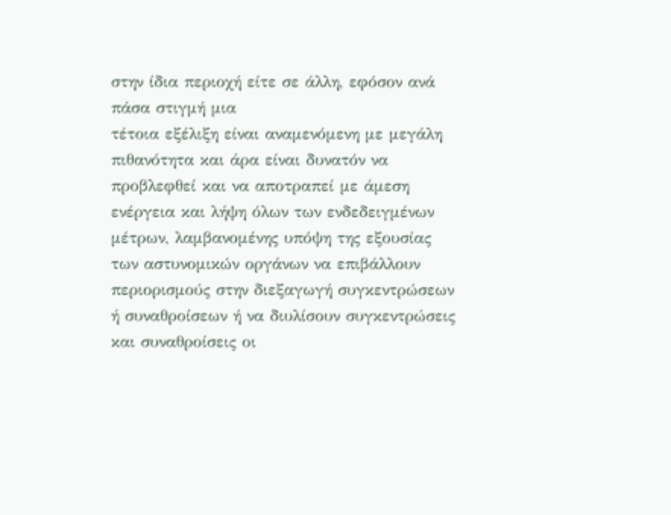στην ίδια περιοχή είτε σε άλλη, εφόσον ανά πάσα στιγμή μια
τέτοια εξέλιξη είναι αναμενόμενη με μεγάλη πιθανότητα και άρα είναι δυνατόν να
προβλεφθεί και να αποτραπεί με άμεση ενέργεια και λήψη όλων των ενδεδειγμένων
μέτρων, λαμβανομένης υπόψη της εξουσίας των αστυνομικών οργάνων να επιβάλλουν
περιορισμούς στην διεξαγωγή συγκεντρώσεων ή συναθροίσεων ή να διυλίσουν συγκεντρώσεις
και συναθροίσεις οι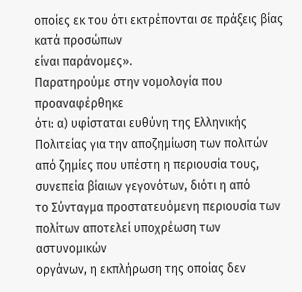οποίες εκ του ότι εκτρέπονται σε πράξεις βίας κατά προσώπων
είναι παράνομες».
Παρατηρούμε στην νομολογία που προαναφέρθηκε
ότι: α) υφίσταται ευθύνη της Ελληνικής Πολιτείας για την αποζημίωση των πολιτών
από ζημίες που υπέστη η περιουσία τους, συνεπεία βίαιων γεγονότων, διότι η από
το Σύνταγμα προστατευόμενη περιουσία των πολίτων αποτελεί υποχρέωση των αστυνομικών
οργάνων, η εκπλήρωση της οποίας δεν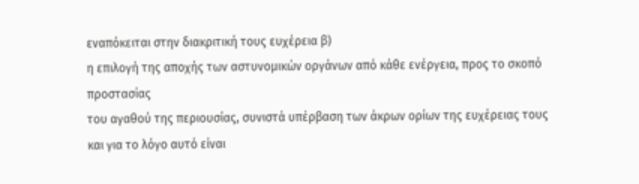εναπόκειται στην διακριτική τους ευχέρεια β)
η επιλογή της αποχής των αστυνομικών οργάνων από κάθε ενέργεια, προς το σκοπό προστασίας
του αγαθού της περιουσίας, συνιστά υπέρβαση των άκρων ορίων της ευχέρειας τους
και για το λόγο αυτό είναι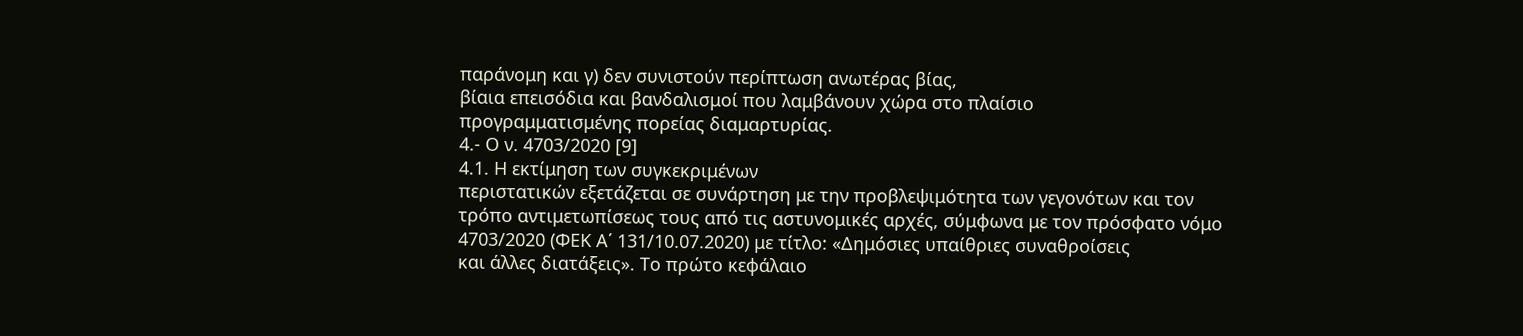παράνομη και γ) δεν συνιστούν περίπτωση ανωτέρας βίας,
βίαια επεισόδια και βανδαλισμοί που λαμβάνουν χώρα στο πλαίσιο
προγραμματισμένης πορείας διαμαρτυρίας.
4.- Ο ν. 4703/2020 [9]
4.1. Η εκτίμηση των συγκεκριμένων
περιστατικών εξετάζεται σε συνάρτηση με την προβλεψιμότητα των γεγονότων και τον
τρόπο αντιμετωπίσεως τους από τις αστυνομικές αρχές, σύμφωνα με τον πρόσφατο νόμο
4703/2020 (ΦΕΚ Α΄ 131/10.07.2020) με τίτλο: «Δημόσιες υπαίθριες συναθροίσεις
και άλλες διατάξεις». Το πρώτο κεφάλαιο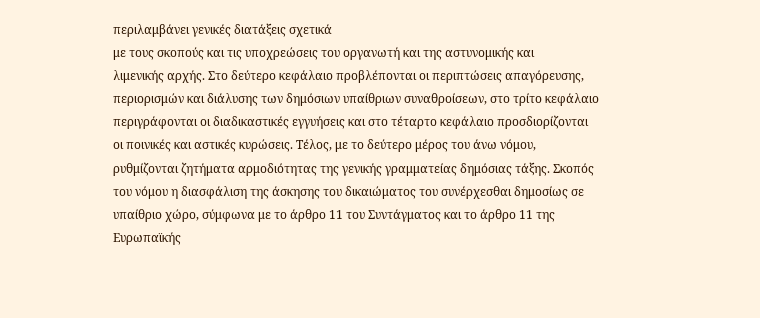περιλαμβάνει γενικές διατάξεις σχετικά
με τους σκοπούς και τις υποχρεώσεις του οργανωτή και της αστυνομικής και
λιμενικής αρχής. Στο δεύτερο κεφάλαιο προβλέπονται οι περιπτώσεις απαγόρευσης,
περιορισμών και διάλυσης των δημόσιων υπαίθριων συναθροίσεων, στο τρίτο κεφάλαιο
περιγράφονται οι διαδικαστικές εγγυήσεις και στο τέταρτο κεφάλαιο προσδιορίζονται
οι ποινικές και αστικές κυρώσεις. Τέλος, με το δεύτερο μέρος του άνω νόμου,
ρυθμίζονται ζητήματα αρμοδιότητας της γενικής γραμματείας δημόσιας τάξης. Σκοπός
του νόμου η διασφάλιση της άσκησης του δικαιώματος του συνέρχεσθαι δημοσίως σε
υπαίθριο χώρο, σύμφωνα με το άρθρο 11 του Συντάγματος και το άρθρο 11 της
Ευρωπαϊκής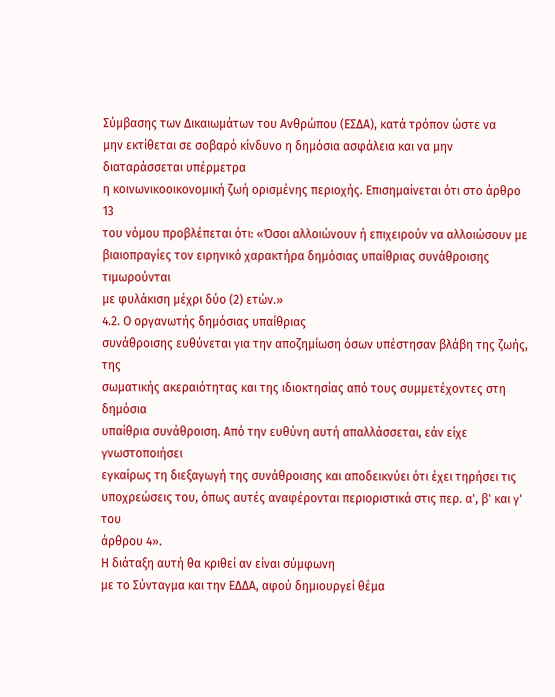Σύμβασης των Δικαιωμάτων του Ανθρώπου (ΕΣΔΑ), κατά τρόπον ώστε να
μην εκτίθεται σε σοβαρό κίνδυνο η δημόσια ασφάλεια και να μην διαταράσσεται υπέρμετρα
η κοινωνικοοικονομική ζωή ορισμένης περιοχής. Επισημαίνεται ότι στο άρθρο 13
του νόμου προβλέπεται ότι: «Όσοι αλλοιώνουν ή επιχειρούν να αλλοιώσουν με
βιαιοπραγίες τον ειρηνικό χαρακτήρα δημόσιας υπαίθριας συνάθροισης τιμωρούνται
με φυλάκιση μέχρι δύο (2) ετών.»
4.2. Ο οργανωτής δημόσιας υπαίθριας
συνάθροισης ευθύνεται για την αποζημίωση όσων υπέστησαν βλάβη της ζωής, της
σωματικής ακεραιότητας και της ιδιοκτησίας από τους συμμετέχοντες στη δημόσια
υπαίθρια συνάθροιση. Από την ευθύνη αυτή απαλλάσσεται, εάν είχε γνωστοποιήσει
εγκαίρως τη διεξαγωγή της συνάθροισης και αποδεικνύει ότι έχει τηρήσει τις
υποχρεώσεις του, όπως αυτές αναφέρονται περιοριστικά στις περ. α', β' και γ' του
άρθρου 4».
Η διάταξη αυτή θα κριθεί αν είναι σύμφωνη
με το Σύνταγμα και την ΕΔΔΑ, αφού δημιουργεί θέμα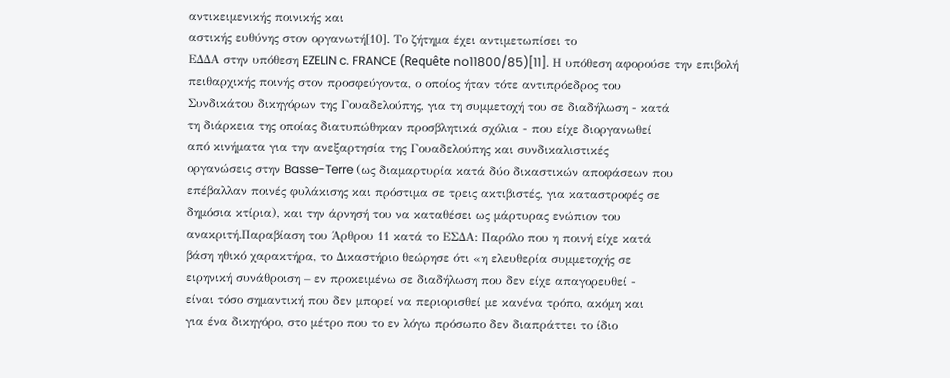αντικειμενικής ποινικής και
αστικής ευθύνης στον οργανωτή[10]. Το ζήτημα έχει αντιμετωπίσει το
ΕΔΔΑ στην υπόθεση EZELIN c. FRANCE (Requête no11800/85)[11]. Η υπόθεση αφορούσε την επιβολή
πειθαρχικής ποινής στον προσφεύγοντα, ο οποίος ήταν τότε αντιπρόεδρος του
Συνδικάτου δικηγόρων της Γουαδελούπης, για τη συμμετοχή του σε διαδήλωση - κατά
τη διάρκεια της οποίας διατυπώθηκαν προσβλητικά σχόλια - που είχε διοργανωθεί
από κινήματα για την ανεξαρτησία της Γουαδελούπης και συνδικαλιστικές
οργανώσεις στην Basse-Terre (ως διαμαρτυρία κατά δύο δικαστικών αποφάσεων που
επέβαλλαν ποινές φυλάκισης και πρόστιμα σε τρεις ακτιβιστές, για καταστροφές σε
δημόσια κτίρια), και την άρνησή του να καταθέσει ως μάρτυρας ενώπιον του
ανακριτή.Παραβίαση του Άρθρου 11 κατά το ΕΣΔΑ: Παρόλο που η ποινή είχε κατά
βάση ηθικό χαρακτήρα, το Δικαστήριο θεώρησε ότι «η ελευθερία συμμετοχής σε
ειρηνική συνάθροιση – εν προκειμένω σε διαδήλωση που δεν είχε απαγορευθεί -
είναι τόσο σημαντική που δεν μπορεί να περιορισθεί με κανένα τρόπο, ακόμη και
για ένα δικηγόρο, στο μέτρο που το εν λόγω πρόσωπο δεν διαπράττει το ίδιο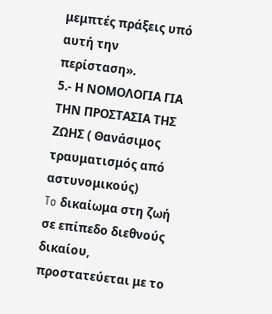μεμπτές πράξεις υπό αυτή την περίσταση».
5.- Η ΝΟΜΟΛΟΓΙΑ ΓΙΑ ΤΗΝ ΠΡΟΣΤΑΣΙΑ ΤΗΣ
ΖΩΗΣ ( Θανάσιμος τραυματισμός από αστυνομικούς)
To δικαίωμα στη ζωή σε επίπεδο διεθνούς
δικαίου, προστατεύεται με το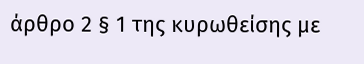άρθρο 2 § 1 της κυρωθείσης με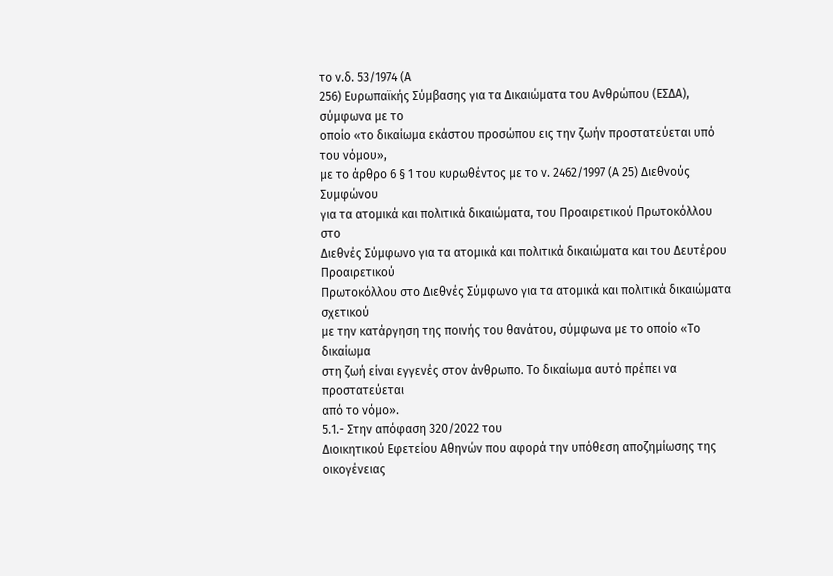το ν.δ. 53/1974 (Α
256) Ευρωπαϊκής Σύμβασης για τα Δικαιώματα του Ανθρώπου (ΕΣΔΑ), σύμφωνα με το
οποίο «το δικαίωμα εκάστου προσώπου εις την ζωήν προστατεύεται υπό του νόμου»,
με το άρθρο 6 § 1 του κυρωθέντος με το ν. 2462/1997 (Α 25) Διεθνούς Συμφώνου
για τα ατομικά και πολιτικά δικαιώματα, του Προαιρετικού Πρωτοκόλλου στο
Διεθνές Σύμφωνο για τα ατομικά και πολιτικά δικαιώματα και του Δευτέρου Προαιρετικού
Πρωτοκόλλου στο Διεθνές Σύμφωνο για τα ατομικά και πολιτικά δικαιώματα σχετικού
με την κατάργηση της ποινής του θανάτου, σύμφωνα με το οποίο «Το δικαίωμα
στη ζωή είναι εγγενές στον άνθρωπο. Το δικαίωμα αυτό πρέπει να προστατεύεται
από το νόμο».
5.1.- Στην απόφαση 320/2022 του
Διοικητικού Εφετείου Αθηνών που αφορά την υπόθεση αποζημίωσης της οικογένειας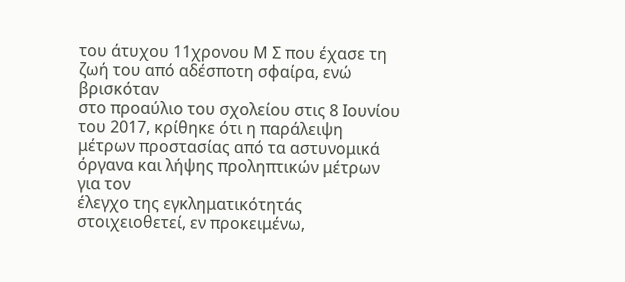του άτυχου 11χρονου Μ Σ που έχασε τη ζωή του από αδέσποτη σφαίρα, ενώ βρισκόταν
στο προαύλιο του σχολείου στις 8 Ιουνίου του 2017, κρίθηκε ότι η παράλειψη
μέτρων προστασίας από τα αστυνομικά όργανα και λήψης προληπτικών μέτρων για τον
έλεγχο της εγκληματικότητάς στοιχειοθετεί, εν προκειμένω,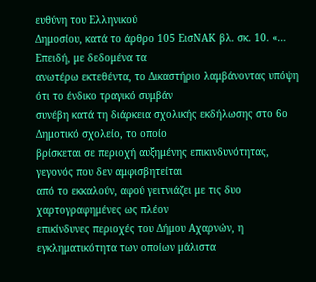ευθύνη του Ελληνικού
Δημοσίου, κατά το άρθρο 105 ΕισΝΑΚ βλ. σκ. 10. «… Επειδή, με δεδομένα τα
ανωτέρω εκτεθέντα, το Δικαστήριο λαμβάνοντας υπόψη ότι το ένδικο τραγικό συμβάν
συνέβη κατά τη διάρκεια σχολικής εκδήλωσης στο 6ο Δημοτικό σχολείο, το οποίο
βρίσκεται σε περιοχή αυξημένης επικινδυνότητας, γεγονός που δεν αμφισβητείται
από το εκκαλούν, αφού γειτνιάζει με τις δυο χαρτογραφημένες ως πλέον
επικίνδυνες περιοχές του Δήμου Αχαρνών, η εγκληματικότητα των οποίων μάλιστα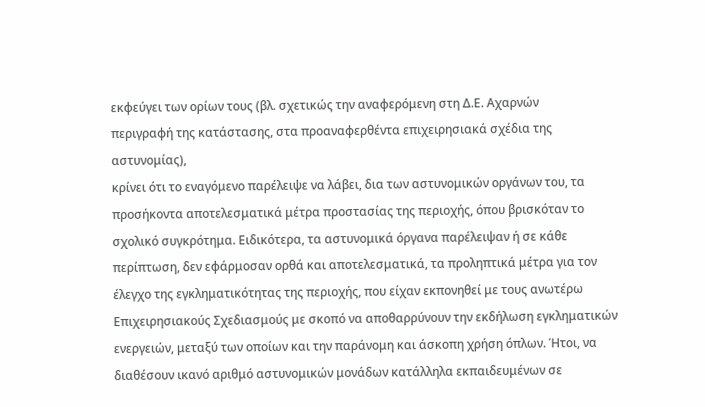εκφεύγει των ορίων τους (βλ. σχετικώς την αναφερόμενη στη Δ.Ε. Αχαρνών
περιγραφή της κατάστασης, στα προαναφερθέντα επιχειρησιακά σχέδια της αστυνομίας),
κρίνει ότι το εναγόμενο παρέλειψε να λάβει, δια των αστυνομικών οργάνων του, τα
προσήκοντα αποτελεσματικά μέτρα προστασίας της περιοχής, όπου βρισκόταν το
σχολικό συγκρότημα. Ειδικότερα, τα αστυνομικά όργανα παρέλειψαν ή σε κάθε
περίπτωση, δεν εφάρμοσαν ορθά και αποτελεσματικά, τα προληπτικά μέτρα για τον
έλεγχο της εγκληματικότητας της περιοχής, που είχαν εκπονηθεί με τους ανωτέρω
Επιχειρησιακούς Σχεδιασμούς με σκοπό να αποθαρρύνουν την εκδήλωση εγκληματικών
ενεργειών, μεταξύ των οποίων και την παράνομη και άσκοπη χρήση όπλων. Ήτοι, να
διαθέσουν ικανό αριθμό αστυνομικών μονάδων κατάλληλα εκπαιδευμένων σε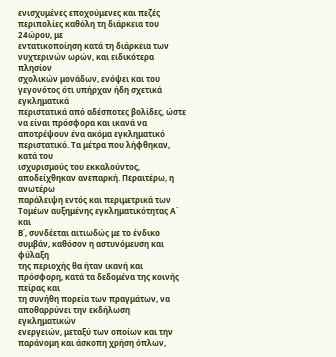ενισχυμένες εποχούμενες και πεζές περιπολίες καθόλη τη διάρκεια του 24ώρου, με
εντατικοποίηση κατά τη διάρκεια των νυχτερινών ωρών, και ειδικότερα πλησίον
σχολικών μονάδων, ενόψει και του γεγονότος ότι υπήρχαν ήδη σχετικά εγκληματικά
περιστατικά από αδέσποτες βολίδες, ώστε να είναι πρόσφορα και ικανά να
αποτρέψουν ένα ακόμα εγκληματικό περιστατικό. Τα μέτρα που λήφθηκαν, κατά του
ισχυρισμούς του εκκαλούντος, αποδείχθηκαν ανεπαρκή. Περαιτέρω, η ανωτέρω
παράλειψη εντός και περιμετρικά των Τομέων αυξημένης εγκληματικότητας Α΄ και
Β΄, συνδέεται αιτιωδώς με το ένδικο συμβάν, καθόσον η αστυνόμευση και φύλαξη
της περιοχής θα ήταν ικανή και πρόσφορη, κατά τα δεδομένα της κοινής πείρας και
τη συνήθη πορεία των πραγμάτων, να αποθαρρύνει την εκδήλωση εγκληματικών
ενεργειών, μεταξύ των οποίων και την παράνομη και άσκοπη χρήση όπλων,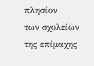πλησίον
των σχολείων της επίμαχης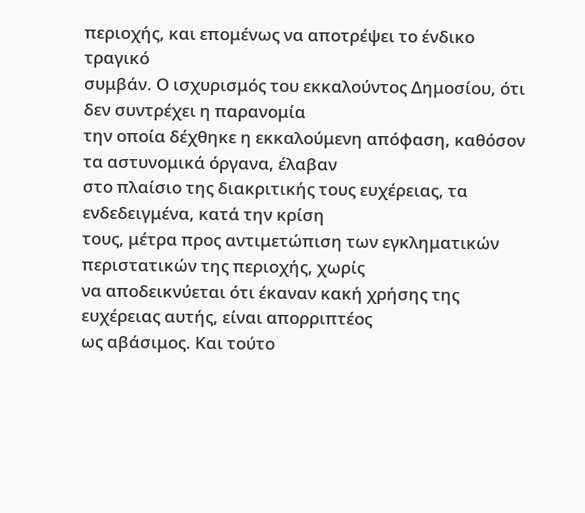περιοχής, και επομένως να αποτρέψει το ένδικο τραγικό
συμβάν. Ο ισχυρισμός του εκκαλούντος Δημοσίου, ότι δεν συντρέχει η παρανομία
την οποία δέχθηκε η εκκαλούμενη απόφαση, καθόσον τα αστυνομικά όργανα, έλαβαν
στο πλαίσιο της διακριτικής τους ευχέρειας, τα ενδεδειγμένα, κατά την κρίση
τους, μέτρα προς αντιμετώπιση των εγκληματικών περιστατικών της περιοχής, χωρίς
να αποδεικνύεται ότι έκαναν κακή χρήσης της ευχέρειας αυτής, είναι απορριπτέος
ως αβάσιμος. Και τούτο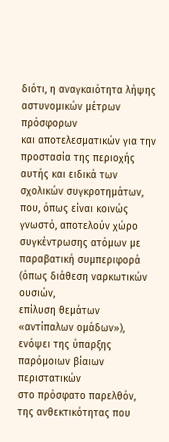διότι, η αναγκαιότητα λήψης αστυνομικών μέτρων πρόσφορων
και αποτελεσματικών για την προστασία της περιοχής αυτής και ειδικά των
σχολικών συγκροτημάτων, που, όπως είναι κοινώς γνωστό, αποτελούν χώρο
συγκέντρωσης ατόμων με παραβατική συμπεριφορά (όπως διάθεση ναρκωτικών ουσιών,
επίλυση θεμάτων «αντίπαλων ομάδων»), ενόψει της ύπαρξης παρόμοιων βίαιων περιστατικών
στο πρόσφατο παρελθόν, της ανθεκτικότητας που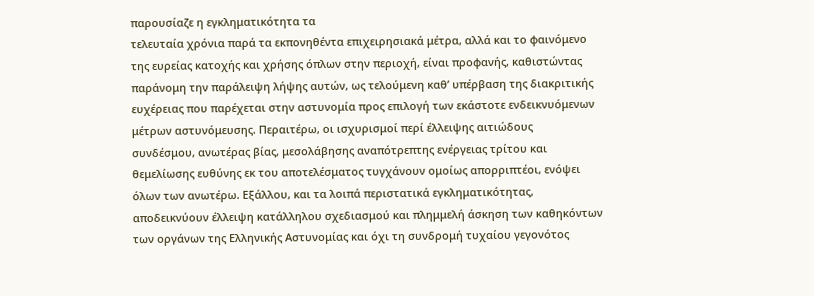παρουσίαζε η εγκληματικότητα τα
τελευταία χρόνια παρά τα εκπονηθέντα επιχειρησιακά μέτρα, αλλά και το φαινόμενο
της ευρείας κατοχής και χρήσης όπλων στην περιοχή, είναι προφανής, καθιστώντας
παράνομη την παράλειψη λήψης αυτών, ως τελούμενη καθ’ υπέρβαση της διακριτικής
ευχέρειας που παρέχεται στην αστυνομία προς επιλογή των εκάστοτε ενδεικνυόμενων
μέτρων αστυνόμευσης. Περαιτέρω, οι ισχυρισμοί περί έλλειψης αιτιώδους
συνδέσμου, ανωτέρας βίας, μεσολάβησης αναπότρεπτης ενέργειας τρίτου και
θεμελίωσης ευθύνης εκ του αποτελέσματος τυγχάνουν ομοίως απορριπτέοι, ενόψει
όλων των ανωτέρω. Εξάλλου, και τα λοιπά περιστατικά εγκληματικότητας,
αποδεικνύουν έλλειψη κατάλληλου σχεδιασμού και πλημμελή άσκηση των καθηκόντων
των οργάνων της Ελληνικής Αστυνομίας και όχι τη συνδρομή τυχαίου γεγονότος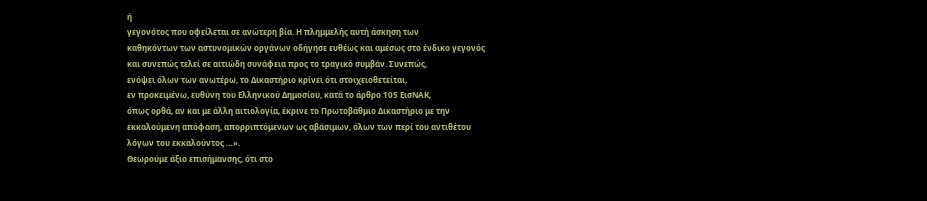ή
γεγονότος που οφείλεται σε ανώτερη βία. Η πλημμελής αυτή άσκηση των
καθηκόντων των αστυνομικών οργάνων οδήγησε ευθέως και αμέσως στο ένδικο γεγονός
και συνεπώς τελεί σε αιτιώδη συνάφεια προς το τραγικό συμβάν. Συνεπώς,
ενόψει όλων των ανωτέρω, το Δικαστήριο κρίνει ότι στοιχειοθετείται,
εν προκειμένω, ευθύνη του Ελληνικού Δημοσίου, κατά το άρθρο 105 ΕισΝΑΚ,
όπως ορθά, αν και με άλλη αιτιολογία, έκρινε το Πρωτοβάθμιο Δικαστήριο με την
εκκαλούμενη απόφαση, απορριπτόμενων ως αβάσιμων, όλων των περί του αντιθέτου
λόγων του εκκαλούντος …».
Θεωρούμε άξιο επισήμανσης, ότι στο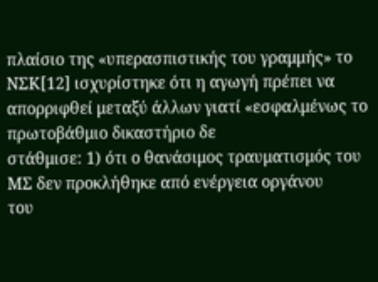πλαίσιο της «υπερασπιστικής του γραμμής» το ΝΣΚ[12] ισχυρίστηκε ότι η αγωγή πρέπει να
απορριφθεί μεταξύ άλλων γιατί «εσφαλμένως το πρωτοβάθμιο δικαστήριο δε
στάθμισε: 1) ότι ο θανάσιμος τραυματισμός του ΜΣ δεν προκλήθηκε από ενέργεια οργάνου
του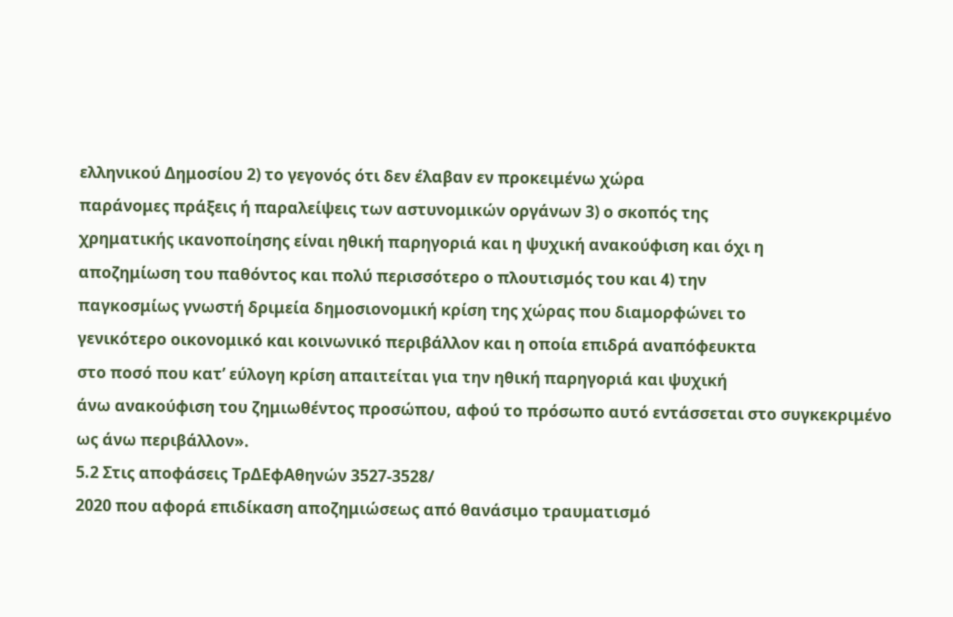ελληνικού Δημοσίου 2) το γεγονός ότι δεν έλαβαν εν προκειμένω χώρα
παράνομες πράξεις ή παραλείψεις των αστυνομικών οργάνων 3) ο σκοπός της
χρηματικής ικανοποίησης είναι ηθική παρηγοριά και η ψυχική ανακούφιση και όχι η
αποζημίωση του παθόντος και πολύ περισσότερο ο πλουτισμός του και 4) την
παγκοσμίως γνωστή δριμεία δημοσιονομική κρίση της χώρας που διαμορφώνει το
γενικότερο οικονομικό και κοινωνικό περιβάλλον και η οποία επιδρά αναπόφευκτα
στο ποσό που κατ’ εύλογη κρίση απαιτείται για την ηθική παρηγοριά και ψυχική
άνω ανακούφιση του ζημιωθέντος προσώπου, αφού το πρόσωπο αυτό εντάσσεται στο συγκεκριμένο
ως άνω περιβάλλον».
5.2 Στις αποφάσεις ΤρΔΕφΑθηνών 3527-3528/
2020 που αφορά επιδίκαση αποζημιώσεως από θανάσιμο τραυματισμό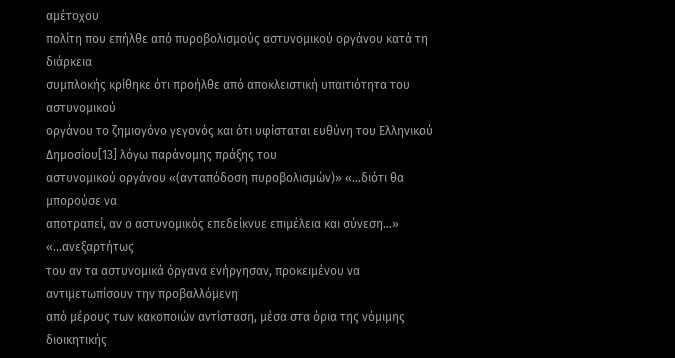αμέτοχου
πολίτη που επήλθε από πυροβολισμούς αστυνομικού οργάνου κατά τη διάρκεια
συμπλοκής κρίθηκε ότι προήλθε από αποκλειστική υπαιτιότητα του αστυνομικού
οργάνου το ζημιογόνο γεγονός και ότι υφίσταται ευθύνη του Ελληνικού Δημοσίου[13] λόγω παράνομης πράξης του
αστυνομικού οργάνου «(ανταπόδοση πυροβολισμών)» «…διότι θα μπορούσε να
αποτραπεί, αν ο αστυνομικός επεδείκνυε επιμέλεια και σύνεση…» «…ανεξαρτήτως
του αν τα αστυνομικά όργανα ενήργησαν, προκειμένου να αντιμετωπίσουν την προβαλλόμενη
από μέρους των κακοποιών αντίσταση, μέσα στα όρια της νόμιμης διοικητικής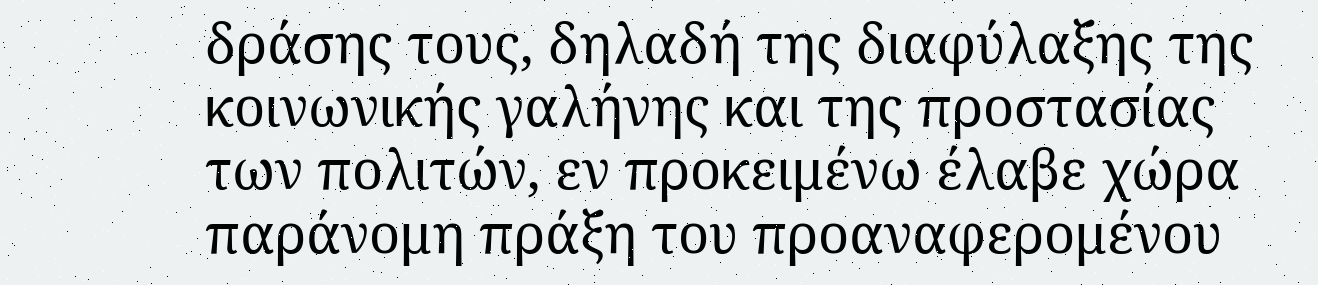δράσης τους, δηλαδή της διαφύλαξης της κοινωνικής γαλήνης και της προστασίας
των πολιτών, εν προκειμένω έλαβε χώρα παράνομη πράξη του προαναφερομένου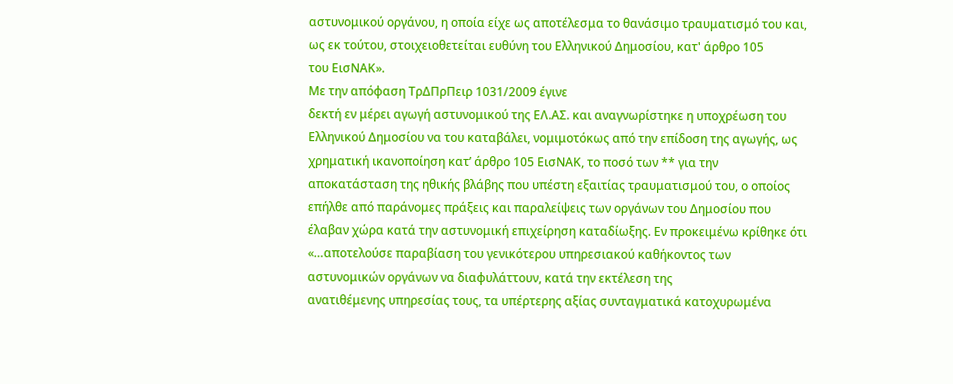αστυνομικού οργάνου, η οποία είχε ως αποτέλεσμα το θανάσιμο τραυματισμό του και,
ως εκ τούτου, στοιχειοθετείται ευθύνη του Ελληνικού Δημοσίου, κατ' άρθρο 105
του ΕισΝΑΚ».
Με την απόφαση ΤρΔΠρΠειρ 1031/2009 έγινε
δεκτή εν μέρει αγωγή αστυνομικού της ΕΛ.ΑΣ. και αναγνωρίστηκε η υποχρέωση του
Ελληνικού Δημοσίου να του καταβάλει, νομιμοτόκως από την επίδοση της αγωγής, ως
χρηματική ικανοποίηση κατ’ άρθρο 105 ΕισΝΑΚ, το ποσό των ** για την
αποκατάσταση της ηθικής βλάβης που υπέστη εξαιτίας τραυματισμού του, ο οποίος
επήλθε από παράνομες πράξεις και παραλείψεις των οργάνων του Δημοσίου που
έλαβαν χώρα κατά την αστυνομική επιχείρηση καταδίωξης. Εν προκειμένω κρίθηκε ότι
«…αποτελούσε παραβίαση του γενικότερου υπηρεσιακού καθήκοντος των
αστυνομικών οργάνων να διαφυλάττουν, κατά την εκτέλεση της
ανατιθέμενης υπηρεσίας τους, τα υπέρτερης αξίας συνταγματικά κατοχυρωμένα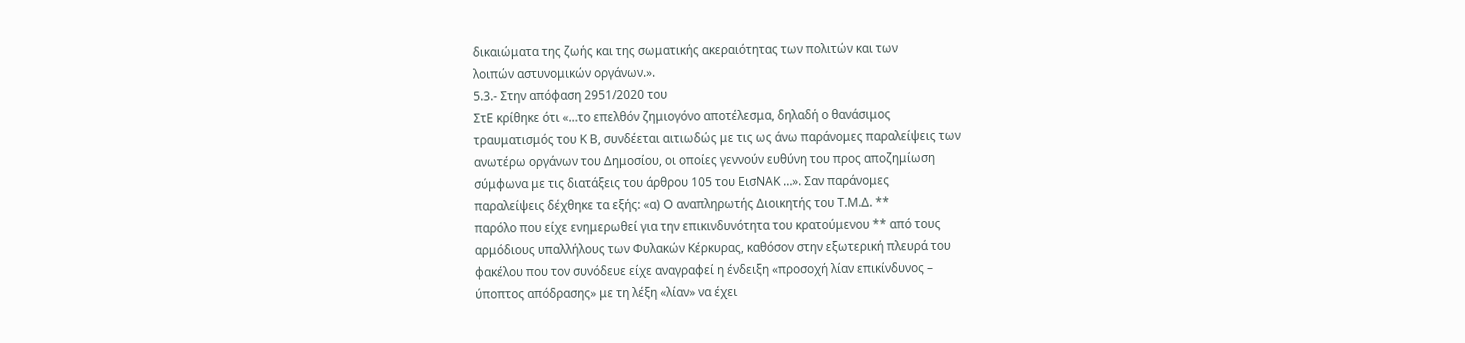δικαιώματα της ζωής και της σωματικής ακεραιότητας των πολιτών και των
λοιπών αστυνομικών οργάνων.».
5.3.- Στην απόφαση 2951/2020 του
ΣτΕ κρίθηκε ότι «…το επελθόν ζημιογόνο αποτέλεσμα, δηλαδή ο θανάσιμος
τραυματισμός του Κ Β, συνδέεται αιτιωδώς με τις ως άνω παράνομες παραλείψεις των
ανωτέρω οργάνων του Δημοσίου, οι οποίες γεννούν ευθύνη του προς αποζημίωση
σύμφωνα με τις διατάξεις του άρθρου 105 του ΕισΝΑΚ …». Σαν παράνομες
παραλείψεις δέχθηκε τα εξής: «α) O αναπληρωτής Διοικητής του Τ.Μ.Δ. **
παρόλο που είχε ενημερωθεί για την επικινδυνότητα του κρατούμενου ** από τους
αρμόδιους υπαλλήλους των Φυλακών Κέρκυρας, καθόσον στην εξωτερική πλευρά του
φακέλου που τον συνόδευε είχε αναγραφεί η ένδειξη «προσοχή λίαν επικίνδυνος –
ύποπτος απόδρασης» με τη λέξη «λίαν» να έχει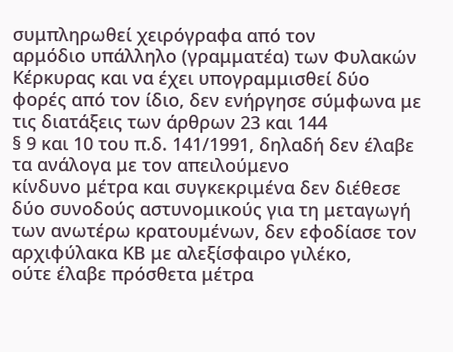συμπληρωθεί χειρόγραφα από τον
αρμόδιο υπάλληλο (γραμματέα) των Φυλακών Κέρκυρας και να έχει υπογραμμισθεί δύο
φορές από τον ίδιο, δεν ενήργησε σύμφωνα με τις διατάξεις των άρθρων 23 και 144
§ 9 και 10 του π.δ. 141/1991, δηλαδή δεν έλαβε τα ανάλογα με τον απειλούμενο
κίνδυνο μέτρα και συγκεκριμένα δεν διέθεσε δύο συνοδούς αστυνομικούς για τη μεταγωγή
των ανωτέρω κρατουμένων, δεν εφοδίασε τον αρχιφύλακα ΚΒ με αλεξίσφαιρο γιλέκο,
ούτε έλαβε πρόσθετα μέτρα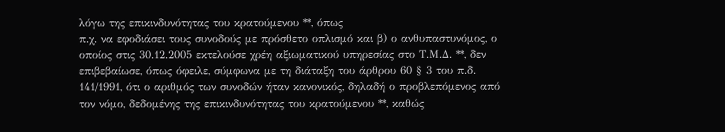λόγω της επικινδυνότητας του κρατούμενου **, όπως
π.χ. να εφοδιάσει τους συνοδούς με πρόσθετο οπλισμό και β) ο ανθυπαστυνόμος, ο
οποίος στις 30.12.2005 εκτελούσε χρέη αξιωματικού υπηρεσίας στο Τ.Μ.Δ. **, δεν
επιβεβαίωσε, όπως όφειλε, σύμφωνα με τη διάταξη του άρθρου 60 § 3 του π.δ.
141/1991, ότι ο αριθμός των συνοδών ήταν κανονικός, δηλαδή ο προβλεπόμενος από
τον νόμο, δεδομένης της επικινδυνότητας του κρατούμενου **, καθώς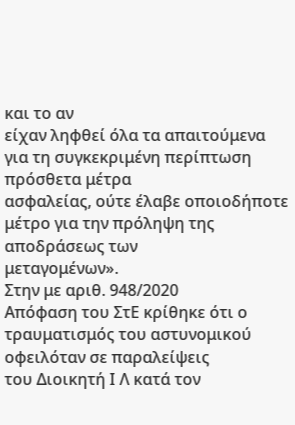και το αν
είχαν ληφθεί όλα τα απαιτούμενα για τη συγκεκριμένη περίπτωση πρόσθετα μέτρα
ασφαλείας, ούτε έλαβε οποιοδήποτε μέτρο για την πρόληψη της αποδράσεως των
μεταγομένων».
Στην με αριθ. 948/2020
Απόφαση του ΣτΕ κρίθηκε ότι ο τραυματισμός του αστυνομικού οφειλόταν σε παραλείψεις
του Διοικητή Ι Λ κατά τον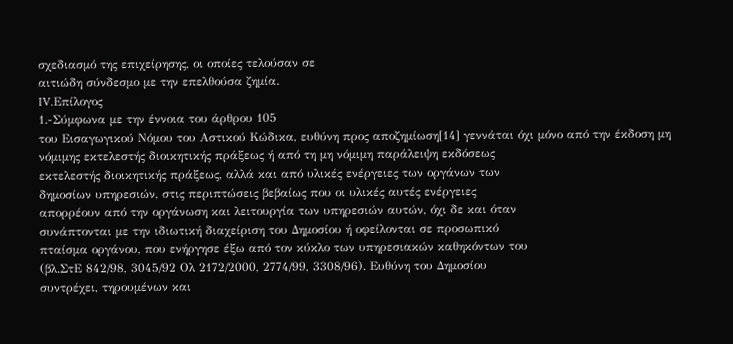σχεδιασμό της επιχείρησης, οι οποίες τελούσαν σε
αιτιώδη σύνδεσμο με την επελθούσα ζημία.
IV.Επίλογος
1.-Σύμφωνα με την έννοια του άρθρου 105
του Εισαγωγικού Νόμου του Αστικού Κώδικα, ευθύνη προς αποζημίωση[14] γεννάται όχι μόνο από την έκδοση μη
νόμιμης εκτελεστής διοικητικής πράξεως ή από τη μη νόμιμη παράλειψη εκδόσεως
εκτελεστής διοικητικής πράξεως, αλλά και από υλικές ενέργειες των οργάνων των
δημοσίων υπηρεσιών, στις περιπτώσεις βεβαίως που οι υλικές αυτές ενέργειες
απορρέουν από την οργάνωση και λειτουργία των υπηρεσιών αυτών, όχι δε και όταν
συνάπτονται με την ιδιωτική διαχείριση του Δημοσίου ή οφείλονται σε προσωπικό
πταίσμα οργάνου, που ενήργησε έξω από τον κύκλο των υπηρεσιακών καθηκόντων του
(βλ.ΣτΕ 842/98, 3045/92 Ολ 2172/2000, 2774/99, 3308/96). Ευθύνη του Δημοσίου
συντρέχει, τηρουμένων και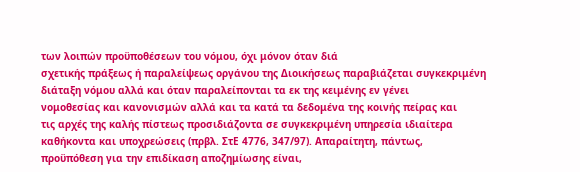των λοιπών προϋποθέσεων του νόμου, όχι μόνον όταν διά
σχετικής πράξεως ή παραλείψεως οργάνου της Διοικήσεως παραβιάζεται συγκεκριμένη
διάταξη νόμου αλλά και όταν παραλείπονται τα εκ της κειμένης εν γένει
νομοθεσίας και κανονισμών αλλά και τα κατά τα δεδομένα της κοινής πείρας και
τις αρχές της καλής πίστεως προσιδιάζοντα σε συγκεκριμένη υπηρεσία ιδιαίτερα
καθήκοντα και υποχρεώσεις (πρβλ. ΣτΕ 4776, 347/97). Απαραίτητη, πάντως,
προϋπόθεση για την επιδίκαση αποζημίωσης είναι,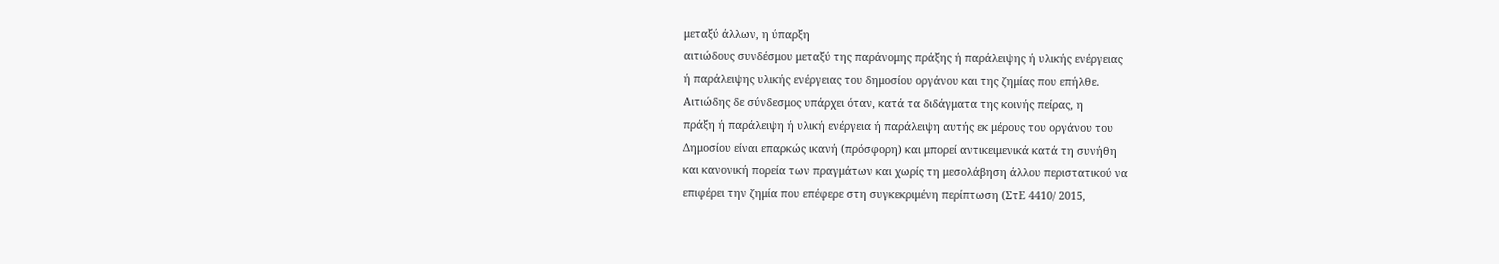μεταξύ άλλων, η ύπαρξη
αιτιώδους συνδέσμου μεταξύ της παράνομης πράξης ή παράλειψης ή υλικής ενέργειας
ή παράλειψης υλικής ενέργειας του δημοσίου οργάνου και της ζημίας που επήλθε.
Αιτιώδης δε σύνδεσμος υπάρχει όταν, κατά τα διδάγματα της κοινής πείρας, η
πράξη ή παράλειψη ή υλική ενέργεια ή παράλειψη αυτής εκ μέρους του οργάνου του
Δημοσίου είναι επαρκώς ικανή (πρόσφορη) και μπορεί αντικειμενικά κατά τη συνήθη
και κανονική πορεία των πραγμάτων και χωρίς τη μεσολάβηση άλλου περιστατικού να
επιφέρει την ζημία που επέφερε στη συγκεκριμένη περίπτωση (ΣτΕ 4410/ 2015,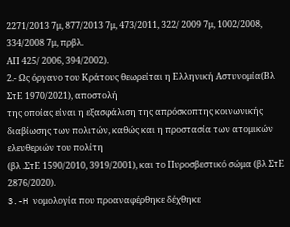2271/2013 7μ, 877/2013 7μ, 473/2011, 322/ 2009 7μ, 1002/2008, 334/2008 7μ, πρβλ.
ΑΠ 425/ 2006, 394/2002).
2.- Ως όργανο του Κράτους θεωρείται η Ελληνική Αστυνομία(Βλ ΣτΕ 1970/2021), αποστολή
της οποίας είναι η εξασφάλιση της απρόσκοπτης κοινωνικής
διαβίωσης των πολιτών, καθώς και η προστασία των ατομικών ελευθεριών του πολίτη
(βλ .ΣτΕ 1590/2010, 3919/2001), και το Πυροσβεστικό σώμα (βλ ΣτΕ 2876/2020).
3.-H νομολογία που προαναφέρθηκε δέχθηκε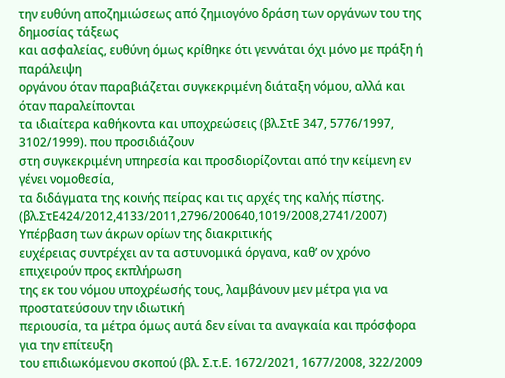την ευθύνη αποζημιώσεως από ζημιογόνο δράση των οργάνων του της δημοσίας τάξεως
και ασφαλείας, ευθύνη όμως κρίθηκε ότι γεννάται όχι μόνο με πράξη ή παράλειψη
οργάνου όταν παραβιάζεται συγκεκριμένη διάταξη νόμου, αλλά και όταν παραλείπονται
τα ιδιαίτερα καθήκοντα και υποχρεώσεις (βλ.ΣτΕ 347, 5776/1997, 3102/1999). που προσιδιάζουν
στη συγκεκριμένη υπηρεσία και προσδιορίζονται από την κείμενη εν γένει νομοθεσία,
τα διδάγματα της κοινής πείρας και τις αρχές της καλής πίστης.
(βλ.ΣτΕ424/2012,4133/2011,2796/200640,1019/2008,2741/2007) Υπέρβαση των άκρων ορίων της διακριτικής
ευχέρειας συντρέχει αν τα αστυνομικά όργανα, καθ’ ον χρόνο επιχειρούν προς εκπλήρωση
της εκ του νόμου υποχρέωσής τους, λαμβάνουν μεν μέτρα για να προστατεύσουν την ιδιωτική
περιουσία, τα μέτρα όμως αυτά δεν είναι τα αναγκαία και πρόσφορα για την επίτευξη
του επιδιωκόμενου σκοπού (βλ. Σ.τ.Ε. 1672/2021, 1677/2008, 322/2009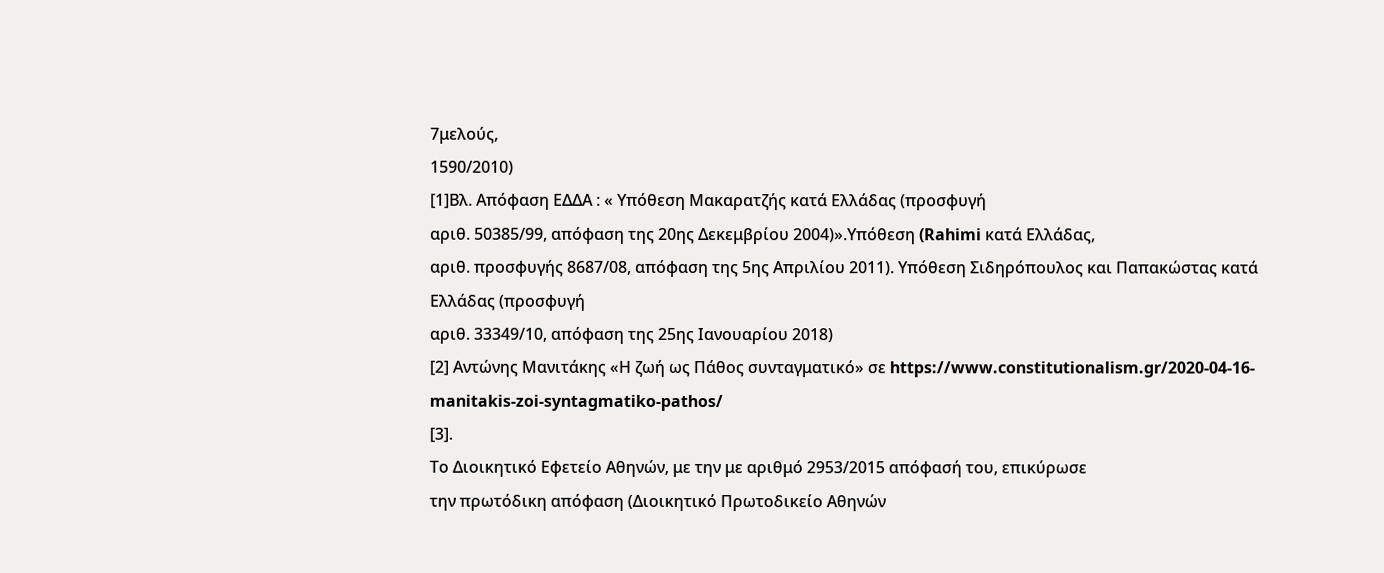7μελούς,
1590/2010)
[1]Βλ. Απόφαση ΕΔΔΑ : « Υπόθεση Μακαρατζής κατά Ελλάδας (προσφυγή
αριθ. 50385/99, απόφαση της 20ης Δεκεμβρίου 2004)».Υπόθεση (Rahimi κατά Ελλάδας,
αριθ. προσφυγής 8687/08, απόφαση της 5ης Απριλίου 2011). Υπόθεση Σιδηρόπουλος και Παπακώστας κατά Ελλάδας (προσφυγή
αριθ. 33349/10, απόφαση της 25ης Ιανουαρίου 2018)
[2] Αντώνης Μανιτάκης «Η ζωή ως Πάθος συνταγματικό» σε https://www.constitutionalism.gr/2020-04-16-manitakis-zoi-syntagmatiko-pathos/
[3].
Το Διοικητικό Εφετείο Αθηνών, με την με αριθμό 2953/2015 απόφασή του, επικύρωσε
την πρωτόδικη απόφαση (Διοικητικό Πρωτοδικείο Αθηνών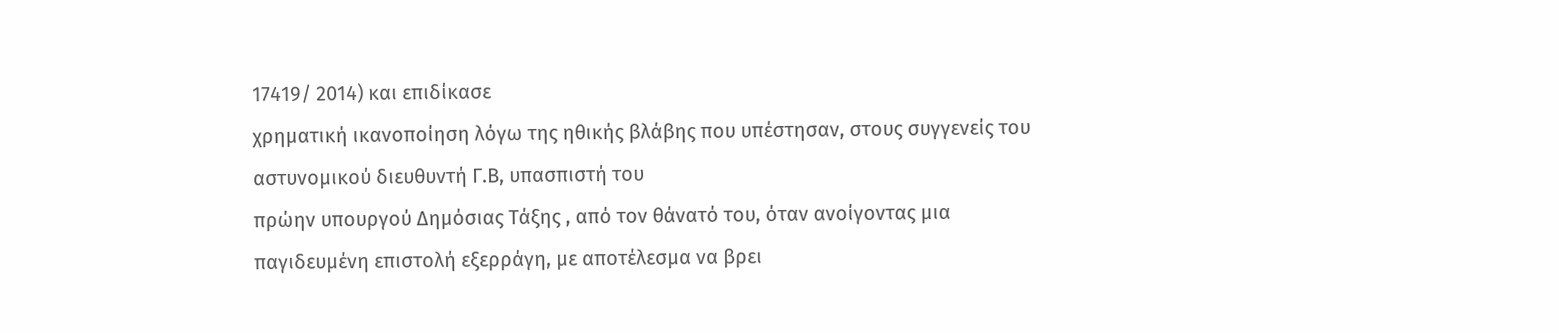17419/ 2014) και επιδίκασε
χρηματική ικανοποίηση λόγω της ηθικής βλάβης που υπέστησαν, στους συγγενείς του
αστυνομικού διευθυντή Γ.Β, υπασπιστή του
πρώην υπουργού Δημόσιας Τάξης , από τον θάνατό του, όταν ανοίγοντας μια
παγιδευμένη επιστολή εξερράγη, με αποτέλεσμα να βρει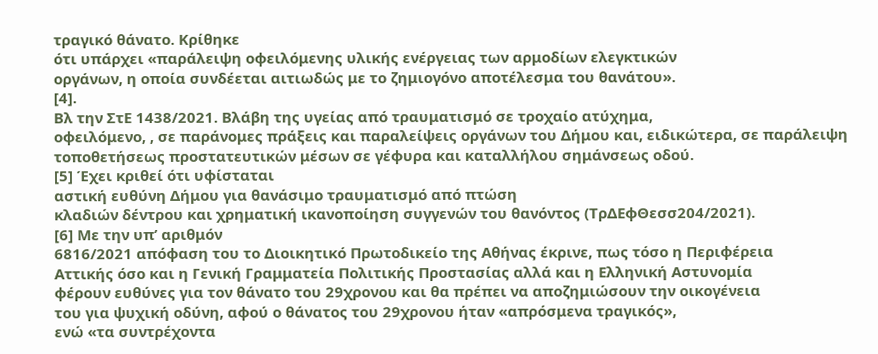τραγικό θάνατο. Κρίθηκε
ότι υπάρχει «παράλειψη οφειλόμενης υλικής ενέργειας των αρμοδίων ελεγκτικών
οργάνων, η οποία συνδέεται αιτιωδώς με το ζημιογόνο αποτέλεσμα του θανάτου».
[4].
Βλ την ΣτΕ 1438/2021. Βλάβη της υγείας από τραυματισμό σε τροχαίο ατύχημα,
οφειλόμενο, , σε παράνομες πράξεις και παραλείψεις οργάνων του Δήμου και, ειδικώτερα, σε παράλειψη
τοποθετήσεως προστατευτικών μέσων σε γέφυρα και καταλλήλου σημάνσεως οδού.
[5] Έχει κριθεί ότι υφίσταται
αστική ευθύνη Δήμου για θανάσιμο τραυματισμό από πτώση
κλαδιών δέντρου και χρηματική ικανοποίηση συγγενών του θανόντος (ΤρΔΕφΘεσσ204/2021).
[6] Με την υπ’ αριθμόν
6816/2021 απόφαση του το Διοικητικό Πρωτοδικείο της Αθήνας έκρινε, πως τόσο η Περιφέρεια
Αττικής όσο και η Γενική Γραμματεία Πολιτικής Προστασίας αλλά και η Ελληνική Αστυνομία
φέρουν ευθύνες για τον θάνατο του 29χρονου και θα πρέπει να αποζημιώσουν την οικογένεια
του για ψυχική οδύνη, αφού ο θάνατος του 29χρονου ήταν «απρόσμενα τραγικός»,
ενώ «τα συντρέχοντα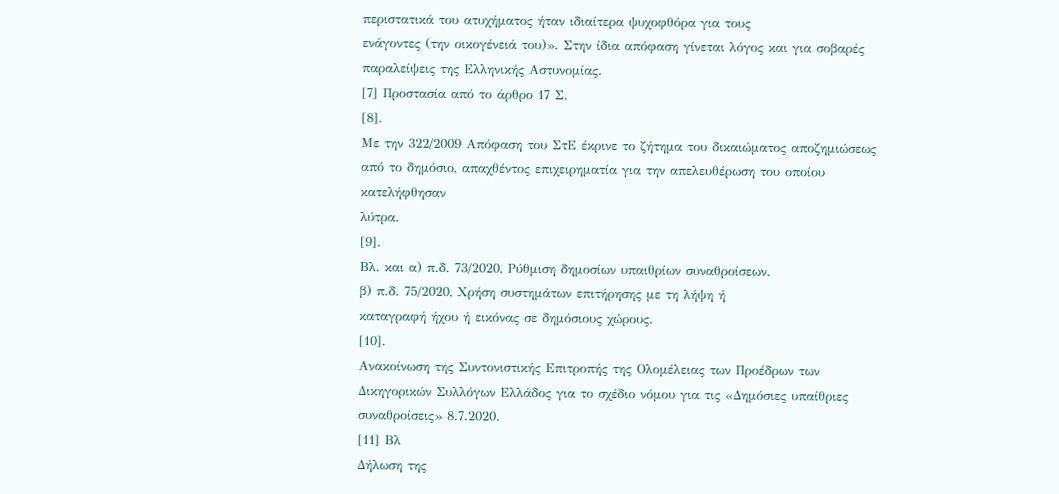περιστατικά του ατυχήματος ήταν ιδιαίτερα ψυχοφθόρα για τους
ενάγοντες (την οικογένειά του)». Στην ίδια απόφαση γίνεται λόγος και για σοβαρές παραλείψεις της Ελληνικής Αστυνομίας.
[7] Προστασία από το άρθρο 17 Σ.
[8].
Με την 322/2009 Απόφαση του ΣτΕ έκρινε το ζήτημα του δικαιώματος αποζημιώσεως
από το δημόσιο, απαχθέντος επιχειρηματία για την απελευθέρωση του οποίου κατελήφθησαν
λύτρα.
[9].
Βλ. και α) π.δ. 73/2020, Ρύθμιση δημοσίων υπαιθρίων συναθροίσεων.
β) π.δ. 75/2020, Χρήση συστημάτων επιτήρησης με τη λήψη ή
καταγραφή ήχου ή εικόνας σε δημόσιους χώρους.
[10].
Ανακοίνωση της Συντονιστικής Επιτροπής της Ολομέλειας των Προέδρων των
Δικηγορικών Συλλόγων Ελλάδος για το σχέδιο νόμου για τις «Δημόσιες υπαίθριες
συναθροίσεις» 8.7.2020.
[11] Βλ
Δήλωση της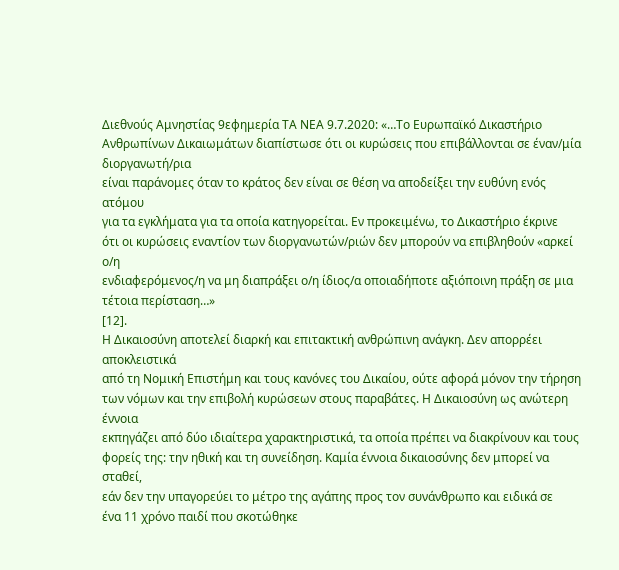Διεθνούς Αμνηστίας 9εφημερία ΤΑ ΝΕΑ 9.7.2020: «…Το Ευρωπαϊκό Δικαστήριο
Ανθρωπίνων Δικαιωμάτων διαπίστωσε ότι οι κυρώσεις που επιβάλλονται σε έναν/μία διοργανωτή/ρια
είναι παράνομες όταν το κράτος δεν είναι σε θέση να αποδείξει την ευθύνη ενός ατόμου
για τα εγκλήματα για τα οποία κατηγορείται. Εν προκειμένω, το Δικαστήριο έκρινε
ότι οι κυρώσεις εναντίον των διοργανωτών/ριών δεν μπορούν να επιβληθούν «αρκεί ο/η
ενδιαφερόμενος/η να μη διαπράξει ο/η ίδιος/α οποιαδήποτε αξιόποινη πράξη σε μια
τέτοια περίσταση…»
[12].
Η Δικαιοσύνη αποτελεί διαρκή και επιτακτική ανθρώπινη ανάγκη. Δεν απορρέει αποκλειστικά
από τη Νομική Επιστήμη και τους κανόνες του Δικαίου, ούτε αφορά μόνον την τήρηση
των νόμων και την επιβολή κυρώσεων στους παραβάτες. Η Δικαιοσύνη ως ανώτερη έννοια
εκπηγάζει από δύο ιδιαίτερα χαρακτηριστικά, τα οποία πρέπει να διακρίνουν και τους
φορείς της: την ηθική και τη συνείδηση. Καμία έννοια δικαιοσύνης δεν μπορεί να σταθεί,
εάν δεν την υπαγορεύει το μέτρο της αγάπης προς τον συνάνθρωπο και ειδικά σε
ένα 11 χρόνο παιδί που σκοτώθηκε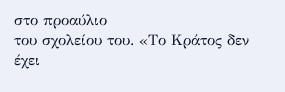στο προαύλιο
του σχολείου του. «Το Κράτος δεν έχει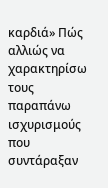καρδιά» Πώς αλλιώς να χαρακτηρίσω τους
παραπάνω ισχυρισμούς που συντάραξαν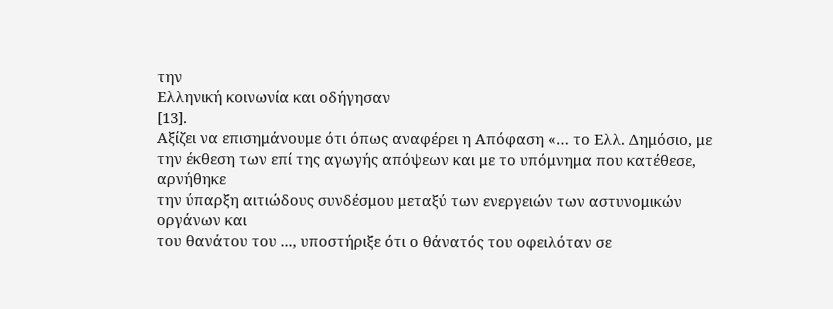την
Ελληνική κοινωνία και οδήγησαν
[13].
Αξίζει να επισημάνουμε ότι όπως αναφέρει η Απόφαση «… το Ελλ. Δημόσιο, με
την έκθεση των επί της αγωγής απόψεων και με το υπόμνημα που κατέθεσε, αρνήθηκε
την ύπαρξη αιτιώδους συνδέσμου μεταξύ των ενεργειών των αστυνομικών οργάνων και
του θανάτου του ..., υποστήριξε ότι ο θάνατός του οφειλόταν σε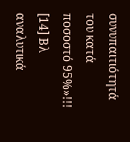συνυπαιτιότητά
του κατά ποσοστό 95%»!!!
[14] Βλ αναλυτικά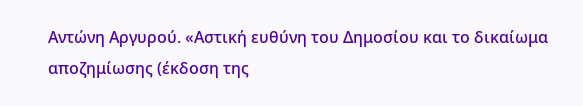Αντώνη Αργυρού. «Αστική ευθύνη του Δημοσίου και το δικαίωμα
αποζημίωσης (έκδοση της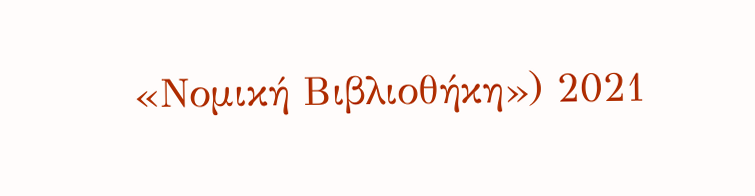«Νομική Βιβλιοθήκη») 2021